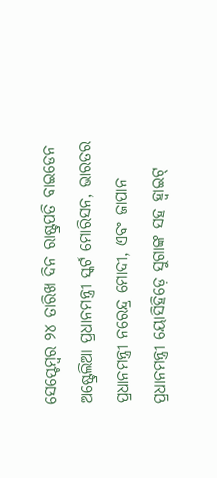ସେପ୍ଟେମ୍ବର ୨୪ ତାରିଖ ଦିନ ରାଷ୍ଟ୍ରପତି ବାଇଡେନ ଅଷ୍ଟ୍ରେଲିଆ ପ୍ରଧାନମନ୍ତ୍ରୀ ସ୍କର୍ଟ ମୋରିସନ, ଭାରତର ପ୍ରଧାନମନ୍ତ୍ରୀ ନରେନ୍ଦ୍ର ମୋଦୀ, ଏବଂ ଜାପାନ ପ୍ରଧାନମନ୍ତ୍ରୀ ୟୋସିହିଡ଼େ ସୁଗାଙ୍କ ସହ ହ୍ୱାଇଟ୍‌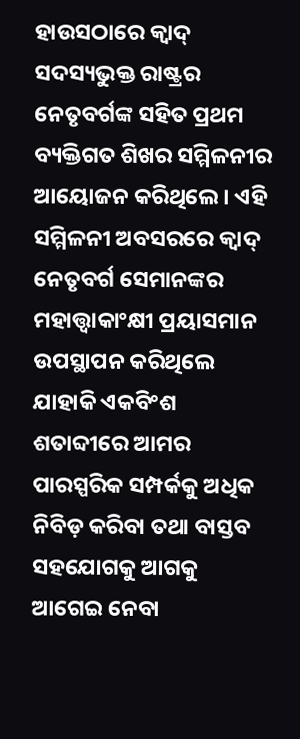ହାଉସଠାରେ କ୍ୱାଦ୍‌ ସଦସ୍ୟଭୁକ୍ତ ରାଷ୍ଟ୍ରର ନେତୃବର୍ଗଙ୍କ ସହିତ ପ୍ରଥମ ବ୍ୟକ୍ତିଗତ ଶିଖର ସମ୍ମିଳନୀର ଆୟୋଜନ କରିଥିଲେ । ଏହି ସମ୍ମିଳନୀ ଅବସରରେ କ୍ୱାଦ୍‌ ନେତୃବର୍ଗ ସେମାନଙ୍କର ମହାତ୍ତ୍ୱାକାଂକ୍ଷୀ ପ୍ରୟାସମାନ ଉପସ୍ଥାପନ କରିଥିଲେ ଯାହାକି ଏକବିଂଶ ଶତାବ୍ଦୀରେ ଆମର ପାରସ୍ପରିକ ସମ୍ପର୍କକୁ ଅଧିକ ନିବିଡ଼ କରିବା ତଥା ବାସ୍ତବ ସହଯୋଗକୁ ଆଗକୁ ଆଗେଇ ନେବା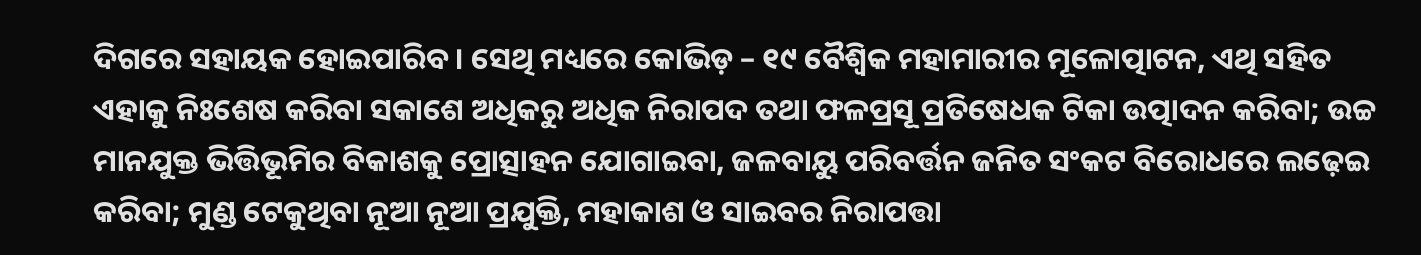ଦିଗରେ ସହାୟକ ହୋଇପାରିବ । ସେଥି ମଧ୍ୟରେ କୋଭିଡ଼ – ୧୯ ବୈଶ୍ୱିକ ମହାମାରୀର ମୂଳୋତ୍ପାଟନ, ଏଥି ସହିତ ଏହାକୁ ନିଃଶେଷ କରିବା ସକାଶେ ଅଧିକରୁ ଅଧିକ ନିରାପଦ ତଥା ଫଳପ୍ରସୂ ପ୍ରତିଷେଧକ ଟିକା ଉତ୍ପାଦନ କରିବା; ଉଚ୍ଚ ମାନଯୁକ୍ତ ଭିତ୍ତିଭୂମିର ବିକାଶକୁ ପ୍ରୋତ୍ସାହନ ଯୋଗାଇବା, ଜଳବାୟୁ ପରିବର୍ତ୍ତନ ଜନିତ ସଂକଟ ବିରୋଧରେ ଲଢ଼େଇ କରିବା; ମୁଣ୍ଡ ଟେକୁଥିବା ନୂଆ ନୂଆ ପ୍ରଯୁକ୍ତି, ମହାକାଶ ଓ ସାଇବର ନିରାପତ୍ତା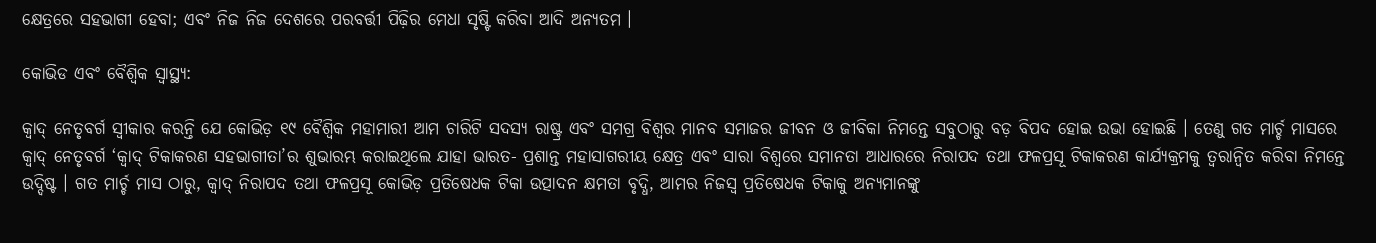କ୍ଷେତ୍ରରେ ସହଭାଗୀ ହେବା; ଏବଂ ନିଜ ନିଜ ଦେଶରେ ପରବର୍ତ୍ତୀ ପିଢ଼ିର ମେଧା ସୃଷ୍ଟି କରିବା ଆଦି ଅନ୍ୟତମ ।

କୋଭିଡ ଏବଂ ବୈଶ୍ୱିକ ସ୍ୱାସ୍ଥ୍ୟ:

କ୍ୱାଦ୍‌ ନେତୃବର୍ଗ ସ୍ୱୀକାର କରନ୍ତି ଯେ କୋଭିଡ଼ ୧୯ ବୈଶ୍ୱିକ ମହାମାରୀ ଆମ ଚାରିଟି ସଦସ୍ୟ ରାଷ୍ଟ୍ର ଏବଂ ସମଗ୍ର ବିଶ୍ୱର ମାନବ ସମାଜର ଜୀବନ ଓ ଜୀବିକା ନିମନ୍ତେ ସବୁଠାରୁ ବଡ଼ ବିପଦ ହୋଇ ଉଭା ହୋଇଛି । ତେଣୁ ଗତ ମାର୍ଚ୍ଚ ମାସରେ କ୍ୱାଦ୍‌ ନେତୃବର୍ଗ ‘କ୍ୱାଦ୍‌ ଟିକାକରଣ ସହଭାଗୀତା’ର ଶୁଭାରମ୍ଭ କରାଇଥିଲେ ଯାହା ଭାରତ- ପ୍ରଶାନ୍ତ ମହାସାଗରୀୟ କ୍ଷେତ୍ର ଏବଂ ସାରା ବିଶ୍ୱରେ ସମାନତା ଆଧାରରେ ନିରାପଦ ତଥା ଫଳପ୍ରସୂ ଟିକାକରଣ କାର୍ଯ୍ୟକ୍ରମକୁ ତ୍ୱରାନ୍ୱିତ କରିବା ନିମନ୍ତେ ଉଦ୍ଦିଷ୍ଟ । ଗତ ମାର୍ଚ୍ଚ ମାସ ଠାରୁ, କ୍ୱାଦ୍‌ ନିରାପଦ ତଥା ଫଳପ୍ରସୂ କୋଭିଡ଼ ପ୍ରତିଷେଧକ ଟିକା ଉତ୍ପାଦନ କ୍ଷମତା ବୃଦ୍ଧି, ଆମର ନିଜସ୍ୱ ପ୍ରତିଷେଧକ ଟିକାକୁ ଅନ୍ୟମାନଙ୍କୁ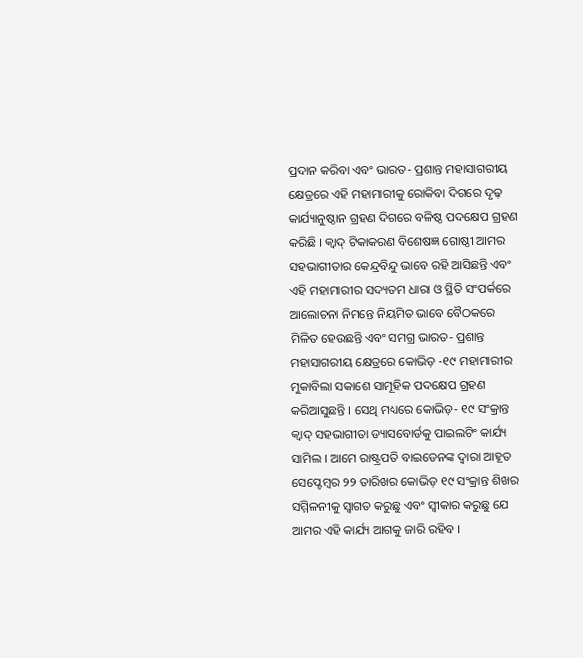ପ୍ରଦାନ କରିବା ଏବଂ ଭାରତ- ପ୍ରଶାନ୍ତ ମହାସାଗରୀୟ କ୍ଷେତ୍ରରେ ଏହି ମହାମାରୀକୁ ରୋକିବା ଦିଗରେ ଦୃଢ଼ କାର୍ଯ୍ୟାନୁଷ୍ଠାନ ଗ୍ରହଣ ଦିଗରେ ବଳିଷ୍ଠ ପଦକ୍ଷେପ ଗ୍ରହଣ କରିଛି । କ୍ୱାଦ୍‌ ଟିକାକରଣ ବିଶେଷଜ୍ଞ ଗୋଷ୍ଠୀ ଆମର ସହଭାଗୀତାର କେନ୍ଦ୍ରବିନ୍ଦୁ ଭାବେ ରହି ଆସିଛନ୍ତି ଏବଂ ଏହି ମହାମାରୀର ସଦ୍ୟତମ ଧାରା ଓ ସ୍ଥିତି ସଂପର୍କରେ ଆଲୋଚନା ନିମନ୍ତେ ନିୟମିତ ଭାବେ ବୈଠକରେ ମିଳିତ ହେଉଛନ୍ତି ଏବଂ ସମଗ୍ର ଭାରତ- ପ୍ରଶାନ୍ତ ମହାସାଗରୀୟ କ୍ଷେତ୍ରରେ କୋଭିଡ଼ -୧୯ ମହାମାରୀର ମୁକାବିଲା ସକାଶେ ସାମୂହିକ ପଦକ୍ଷେପ ଗ୍ରହଣ କରିଆସୁଛନ୍ତି । ସେଥି ମଧ୍ୟରେ କୋଭିଡ଼- ୧୯ ସଂକ୍ରାନ୍ତ କ୍ୱାଦ୍‌ ସହଭାଗୀତା ଡ୍ୟାସବୋର୍ଡକୁ ପାଇଲଟିଂ କାର୍ଯ୍ୟ ସାମିଲ । ଆମେ ରାଷ୍ଟ୍ରପତି ବାଇଡେନଙ୍କ ଦ୍ୱାରା ଆହୂତ ସେପ୍ଟେମ୍ବର ୨୨ ତାରିଖର କୋଭିଡ଼ ୧୯ ସଂକ୍ରାନ୍ତ ଶିଖର ସମ୍ମିଳନୀକୁ ସ୍ୱାଗତ କରୁଛୁ ଏବଂ ସ୍ୱୀକାର କରୁଛୁ ଯେ ଆମର ଏହି କାର୍ଯ୍ୟ ଆଗକୁ ଜାରି ରହିବ ।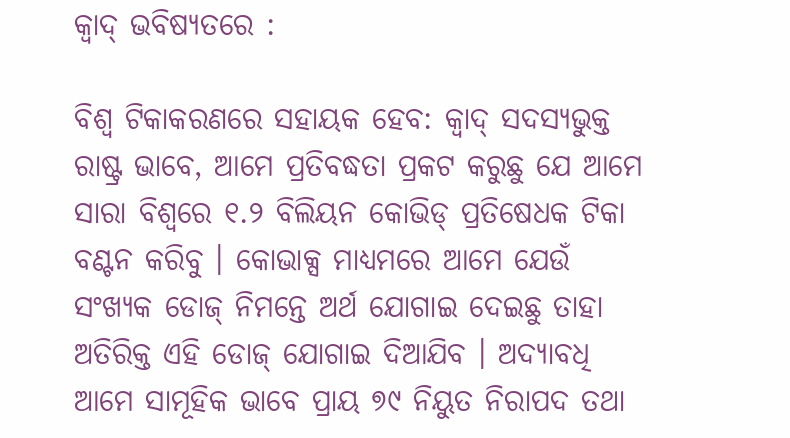କ୍ୱାଦ୍‌ ଭବିଷ୍ୟତରେ :

ବିଶ୍ୱ ଟିକାକରଣରେ ସହାୟକ ହେବ: କ୍ୱାଦ୍‌ ସଦସ୍ୟଭୁକ୍ତ ରାଷ୍ଟ୍ର ଭାବେ, ଆମେ ପ୍ରତିବଦ୍ଧତା ପ୍ରକଟ କରୁଛୁ ଯେ ଆମେ ସାରା ବିଶ୍ୱରେ ୧.୨ ବିଲିୟନ କୋଭିଡ୍‌ ପ୍ରତିଷେଧକ ଟିକା ବଣ୍ଟନ କରିବୁ । କୋଭାକ୍ସ ମାଧ୍ୟମରେ ଆମେ ଯେଉଁ ସଂଖ୍ୟକ ଡୋଜ୍‌ ନିମନ୍ତେ ଅର୍ଥ ଯୋଗାଇ ଦେଇଛୁ ତାହା ଅତିରିକ୍ତ ଏହି ଡୋଜ୍‌ ଯୋଗାଇ ଦିଆଯିବ । ଅଦ୍ୟାବଧି ଆମେ ସାମୂହିକ ଭାବେ ପ୍ରାୟ ୭୯ ନିୟୁତ ନିରାପଦ ତଥା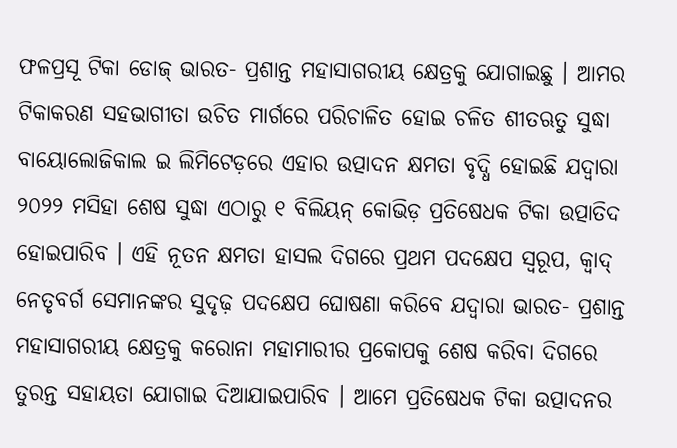ଫଳପ୍ରସୂ ଟିକା ଡୋଜ୍‌ ଭାରତ- ପ୍ରଶାନ୍ତ ମହାସାଗରୀୟ କ୍ଷେତ୍ରକୁ ଯୋଗାଇଛୁ । ଆମର ଟିକାକରଣ ସହଭାଗୀତା ଉଚିତ ମାର୍ଗରେ ପରିଚାଳିତ ହୋଇ ଚଳିତ ଶୀତଋତୁ ସୁଦ୍ଧା ବାୟୋଲୋଜିକାଲ ଇ ଲିମିଟେଡ଼ରେ ଏହାର ଉତ୍ପାଦନ କ୍ଷମତା ବୃଦ୍ଧି ହୋଇଛି ଯଦ୍ୱାରା ୨୦୨୨ ମସିହା ଶେଷ ସୁଦ୍ଧା ଏଠାରୁ ୧ ବିଲିୟନ୍‌ କୋଭିଡ଼ ପ୍ରତିଷେଧକ ଟିକା ଉତ୍ପାତିଦ ହୋଇପାରିବ । ଏହି ନୂତନ କ୍ଷମତା ହାସଲ ଦିଗରେ ପ୍ରଥମ ପଦକ୍ଷେପ ସ୍ୱରୂପ, କ୍ୱାଦ୍‌ ନେତୃବର୍ଗ ସେମାନଙ୍କର ସୁଦୃଢ଼ ପଦକ୍ଷେପ ଘୋଷଣା କରିବେ ଯଦ୍ୱାରା ଭାରତ- ପ୍ରଶାନ୍ତ ମହାସାଗରୀୟ କ୍ଷେତ୍ରକୁ କରୋନା ମହାମାରୀର ପ୍ରକୋପକୁ ଶେଷ କରିବା ଦିଗରେ ତୁରନ୍ତ ସହାୟତା ଯୋଗାଇ ଦିଆଯାଇପାରିବ । ଆମେ ପ୍ରତିଷେଧକ ଟିକା ଉତ୍ପାଦନର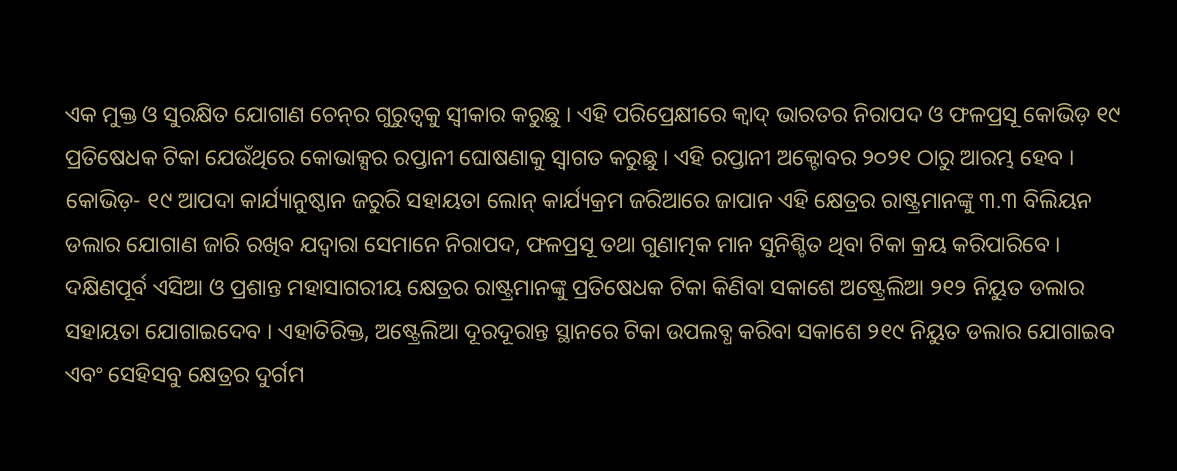ଏକ ମୁକ୍ତ ଓ ସୁରକ୍ଷିତ ଯୋଗାଣ ଚେନ୍‌ର ଗୁରୁତ୍ୱକୁ ସ୍ୱୀକାର କରୁଛୁ । ଏହି ପରିପ୍ରେକ୍ଷୀରେ କ୍ୱାଦ୍‌ ଭାରତର ନିରାପଦ ଓ ଫଳପ୍ରସୂ କୋଭିଡ଼ ୧୯ ପ୍ରତିଷେଧକ ଟିକା ଯେଉଁଥିରେ କୋଭାକ୍ସର ରପ୍ତାନୀ ଘୋଷଣାକୁ ସ୍ୱାଗତ କରୁଛୁ । ଏହି ରପ୍ତାନୀ ଅକ୍ଟୋବର ୨୦୨୧ ଠାରୁ ଆରମ୍ଭ ହେବ । କୋଭିଡ଼- ୧୯ ଆପଦା କାର୍ଯ୍ୟାନୁଷ୍ଠାନ ଜରୁରି ସହାୟତା ଲୋନ୍‌ କାର୍ଯ୍ୟକ୍ରମ ଜରିଆରେ ଜାପାନ ଏହି କ୍ଷେତ୍ରର ରାଷ୍ଟ୍ରମାନଙ୍କୁ ୩.୩ ବିଲିୟନ ଡଲାର ଯୋଗାଣ ଜାରି ରଖିବ ଯଦ୍ୱାରା ସେମାନେ ନିରାପଦ, ଫଳପ୍ରସୂ ତଥା ଗୁଣାତ୍ମକ ମାନ ସୁନିଶ୍ଚିତ ଥିବା ଟିକା କ୍ରୟ କରିପାରିବେ । ଦକ୍ଷିଣପୂର୍ବ ଏସିଆ ଓ ପ୍ରଶାନ୍ତ ମହାସାଗରୀୟ କ୍ଷେତ୍ରର ରାଷ୍ଟ୍ରମାନଙ୍କୁ ପ୍ରତିଷେଧକ ଟିକା କିଣିବା ସକାଶେ ଅଷ୍ଟ୍ରେଲିଆ ୨୧୨ ନିୟୁତ ଡଲାର ସହାୟତା ଯୋଗାଇଦେବ । ଏହାତିରିକ୍ତ, ଅଷ୍ଟ୍ରେଲିଆ ଦୂରଦୂରାନ୍ତ ସ୍ଥାନରେ ଟିକା ଉପଲବ୍ଧ କରିବା ସକାଶେ ୨୧୯ ନିୟୁତ ଡଲାର ଯୋଗାଇବ ଏବଂ ସେହିସବୁ କ୍ଷେତ୍ରର ଦୁର୍ଗମ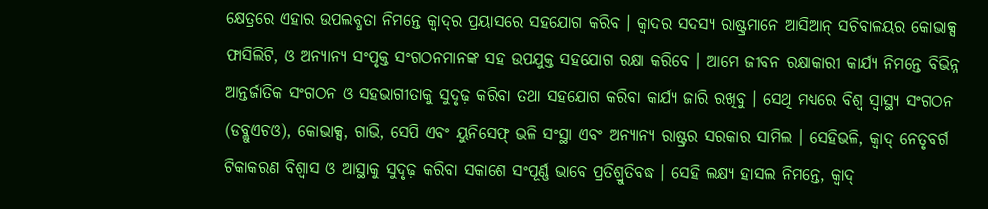କ୍ଷେତ୍ରରେ ଏହାର ଉପଲବ୍ଧତା ନିମନ୍ତେ କ୍ୱାଦ୍‌ର ପ୍ରୟାସରେ ସହଯୋଗ କରିବ । କ୍ୱାଦର ସଦସ୍ୟ ରାଷ୍ଟ୍ରମାନେ ଆସିଆନ୍‌ ସଚିବାଳୟର କୋଭାକ୍ସ ଫାସିଲିଟି, ଓ ଅନ୍ୟାନ୍ୟ ସଂପୃକ୍ତ ସଂଗଠନମାନଙ୍କ ସହ ଉପଯୁକ୍ତ ସହଯୋଗ ରକ୍ଷା କରିବେ । ଆମେ ଜୀବନ ରକ୍ଷାକାରୀ କାର୍ଯ୍ୟ ନିମନ୍ତେ ବିଭିନ୍ନ ଆନ୍ତର୍ଜାତିକ ସଂଗଠନ ଓ ସହଭାଗୀତାକୁ ସୁଦୃଢ଼ କରିବା ତଥା ସହଯୋଗ କରିବା କାର୍ଯ୍ୟ ଜାରି ରଖିବୁ । ସେଥି ମଧ୍ୟରେ ବିଶ୍ୱ ସ୍ୱାସ୍ଥ୍ୟ ସଂଗଠନ (ଡବ୍ଲୁଏଚଓ), କୋଭାକ୍ସ, ଗାଭି, ସେପି ଏବଂ ୟୁନିସେଫ୍‌ ଭଳି ସଂସ୍ଥା ଏବଂ ଅନ୍ୟାନ୍ୟ ରାଷ୍ଟ୍ରର ସରକାର ସାମିଲ । ସେହିଭଳି, କ୍ୱାଦ୍‌ ନେତୃବର୍ଗ ଟିକାକରଣ ବିଶ୍ୱାସ ଓ ଆସ୍ଥାକୁ ସୁଦୃଢ଼ କରିବା ସକାଶେ ସଂପୂର୍ଣ୍ଣ ଭାବେ ପ୍ରତିଶ୍ରୁତିବଦ୍ଧ । ସେହି ଲକ୍ଷ୍ୟ ହାସଲ ନିମନ୍ତେ, କ୍ୱାଦ୍‌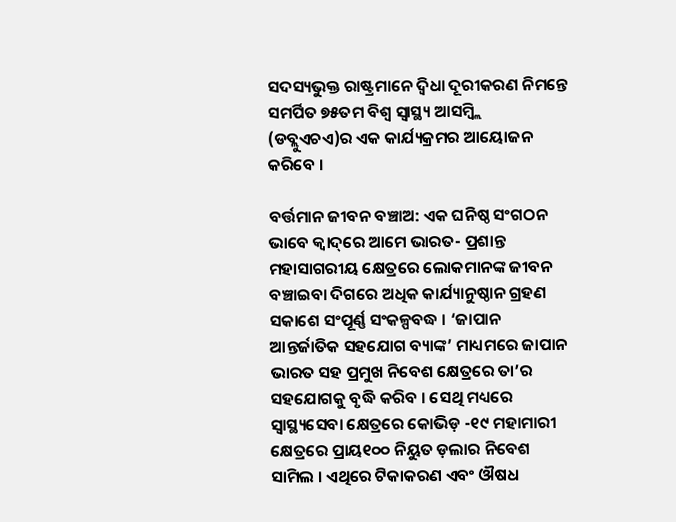ସଦସ୍ୟଭୁକ୍ତ ରାଷ୍ଟ୍ରମାନେ ଦ୍ୱିଧା ଦୂରୀକରଣ ନିମନ୍ତେ ସମର୍ପିତ ୭୫ତମ ବିଶ୍ୱ ସ୍ୱାସ୍ଥ୍ୟ ଆସମ୍ବ୍ଲି (ଡବ୍ଲୁଏଚଏ)ର ଏକ କାର୍ଯ୍ୟକ୍ରମର ଆୟୋଜନ କରିବେ ।

ବର୍ତ୍ତମାନ ଜୀବନ ବଞ୍ଚାଅ: ଏକ ଘନିଷ୍ଠ ସଂଗଠନ ଭାବେ କ୍ୱାଦ୍‌ରେ ଆମେ ଭାରତ- ପ୍ରଶାନ୍ତ ମହାସାଗରୀୟ କ୍ଷେତ୍ରରେ ଲୋକମାନଙ୍କ ଜୀବନ ବଞ୍ଚାଇବା ଦିଗରେ ଅଧିକ କାର୍ଯ୍ୟାନୁଷ୍ଠାନ ଗ୍ରହଣ ସକାଶେ ସଂପୂର୍ଣ୍ଣ ସଂକଳ୍ପବଦ୍ଧ । ‘ଜାପାନ ଆନ୍ତର୍ଜାତିକ ସହଯୋଗ ବ୍ୟାଙ୍କ’ ମାଧ୍ୟମରେ ଜାପାନ ଭାରତ ସହ ପ୍ରମୁଖ ନିବେଶ କ୍ଷେତ୍ରରେ ତା’ର ସହଯୋଗକୁ ବୃଦ୍ଧି କରିବ । ସେଥି ମଧ୍ୟରେ ସ୍ୱାସ୍ଥ୍ୟସେବା କ୍ଷେତ୍ରରେ କୋଭିଡ଼ -୧୯ ମହାମାରୀ କ୍ଷେତ୍ରରେ ପ୍ରାୟ୧୦୦ ନିୟୁତ ଡ଼ଲାର ନିବେଶ ସାମିଲ । ଏଥିରେ ଟିକାକରଣ ଏବଂ ଔଷଧ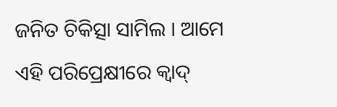ଜନିତ ଚିକିତ୍ସା ସାମିଲ । ଆମେ ଏହି ପରିପ୍ରେକ୍ଷୀରେ କ୍ୱାଦ୍‌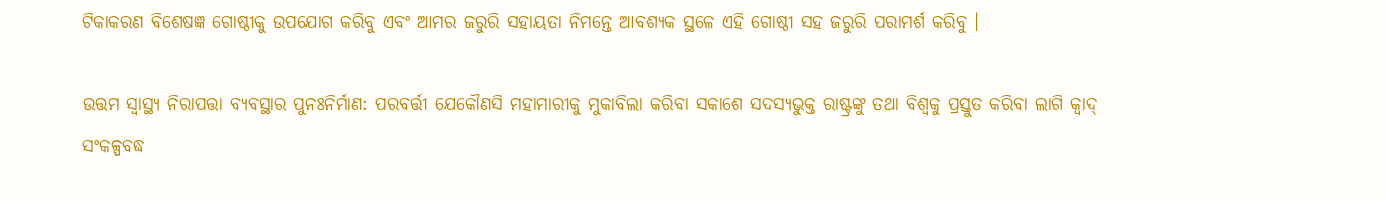ଟିକାକରଣ ବିଶେଷଜ୍ଞ ଗୋଷ୍ଠୀକୁ ଉପଯୋଗ କରିବୁ ଏବଂ ଆମର ଜରୁରି ସହାୟତା ନିମନ୍ତେ ଆବଶ୍ୟକ ସ୍ଥଳେ ଏହି ଗୋଷ୍ଠୀ ସହ ଜରୁରି ପରାମର୍ଶ କରିବୁ ।

ଉତ୍ତମ ସ୍ୱାସ୍ଥ୍ୟ ନିରାପତ୍ତା ବ୍ୟବସ୍ଥାର ପୁନଃନିର୍ମାଣ: ପରବର୍ତ୍ତୀ ଯେକୌଣସି ମହାମାରୀକୁ ମୁକାବିଲା କରିବା ସକାଶେ ସଦସ୍ୟଭୁକ୍ତ ରାଷ୍ଟ୍ରଙ୍କୁ ତଥା ବିଶ୍ୱକୁ ପ୍ରସ୍ତୁତ କରିବା ଲାଗି କ୍ୱାଦ୍‌ ସଂକଳ୍ପବଦ୍ଧ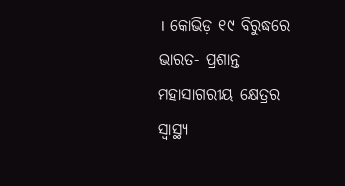। କୋଭିଡ଼ ୧୯ ବିରୁଦ୍ଧରେ ଭାରତ- ପ୍ରଶାନ୍ତ ମହାସାଗରୀୟ କ୍ଷେତ୍ରର ସ୍ୱାସ୍ଥ୍ୟ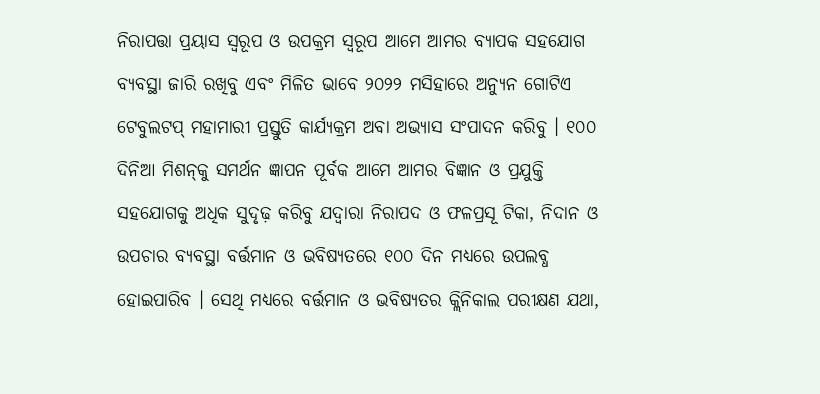ନିରାପତ୍ତା ପ୍ରୟାସ ସ୍ୱରୂପ ଓ ଉପକ୍ରମ ସ୍ୱରୂପ ଆମେ ଆମର ବ୍ୟାପକ ସହଯୋଗ ବ୍ୟବସ୍ଥା ଜାରି ରଖିବୁ ଏବଂ ମିଳିତ ଭାବେ ୨୦୨୨ ମସିହାରେ ଅନ୍ୟୁନ ଗୋଟିଏ ଟେବୁଲଟପ୍‌ ମହାମାରୀ ପ୍ରସ୍ତୁତି କାର୍ଯ୍ୟକ୍ରମ ଅବା ଅଭ୍ୟାସ ସଂପାଦନ କରିବୁ । ୧୦୦ ଦିନିଆ ମିଶନ୍‌କୁ ସମର୍ଥନ ଜ୍ଞାପନ ପୂର୍ବକ ଆମେ ଆମର ବିଜ୍ଞାନ ଓ ପ୍ରଯୁକ୍ତି ସହଯୋଗକୁ ଅଧିକ ସୁଦୃଢ଼ କରିବୁ ଯଦ୍ୱାରା ନିରାପଦ ଓ ଫଳପ୍ରସୂ ଟିକା, ନିଦାନ ଓ ଉପଚାର ବ୍ୟବସ୍ଥା ବର୍ତ୍ତମାନ ଓ ଭବିଷ୍ୟତରେ ୧୦୦ ଦିନ ମଧ୍ୟରେ ଉପଲବ୍ଧ ହୋଇପାରିବ । ସେଥି ମଧ୍ୟରେ ବର୍ତ୍ତମାନ ଓ ଭବିଷ୍ୟତର କ୍ଲିନିକାଲ ପରୀକ୍ଷଣ ଯଥା,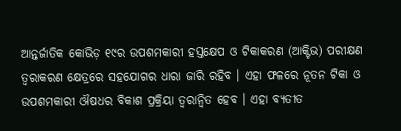ଆନ୍ତର୍ଜାତିକ କୋଭିଡ଼ ୧୯ର ଉପଶମକାରୀ ହସ୍ତକ୍ଷେପ ଓ ଟିକାକରଣ (ଆକ୍ଟିଭ) ପରୀକ୍ଷଣ ତ୍ୱରାକରଣ କ୍ଷେତ୍ରରେ ସହଯୋଗର ଧାରା ଜାରି ରହିବ । ଏହା ଫଳରେ ନୂତନ ଟିକା ଓ ଉପଶମକାରୀ ଔଷଧର ବିକାଶ ପ୍ରକ୍ରିୟା ତ୍ୱରାନ୍ୱିତ ହେବ । ଏହା ବ୍ୟତୀତ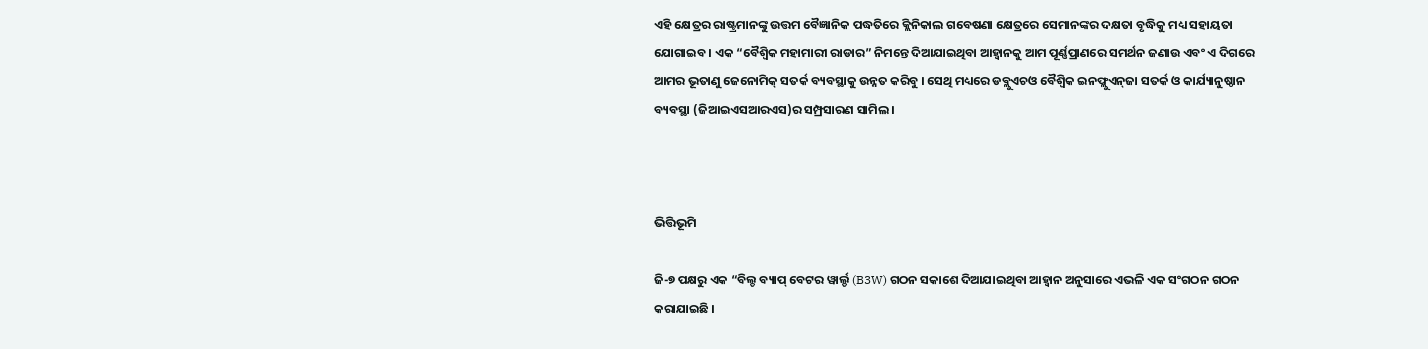ଏହି କ୍ଷେତ୍ରର ରାଷ୍ଟ୍ରମାନଙ୍କୁ ଉତ୍ତମ ବୈଜ୍ଞାନିକ ପଦ୍ଧତିରେ କ୍ଲିନିକାଲ ଗବେଷଣା କ୍ଷେତ୍ରରେ ସେମାନଙ୍କର ଦକ୍ଷତା ବୃଦ୍ଧିକୁ ମଧ୍ୟ ସହାୟତା ଯୋଗାଇବ । ଏକ “ବୈଶ୍ୱିକ ମହାମାରୀ ରାଡାର” ନିମନ୍ତେ ଦିଆଯାଇଥିବା ଆହ୍ୱାନକୁ ଆମ ପୂର୍ଣ୍ଣପ୍ରାଣରେ ସମର୍ଥନ ଜଣାଉ ଏବଂ ଏ ଦିଗରେ ଆମର ଭୂତାଣୁ ଜେନୋମିକ୍‌ ସତର୍କ ବ୍ୟବସ୍ଥାକୁ ଉନ୍ନତ କରିବୁ । ସେଥି ମଧ୍ୟରେ ଡବ୍ଲୁଏଚଓ ବୈଶ୍ୱିକ ଇନଫ୍ଲୁଏନ୍‌ଜା ସତର୍କ ଓ କାର୍ଯ୍ୟାନୁଷ୍ଠାନ ବ୍ୟବସ୍ଥା (ଜିଆଇଏସଆରଏସ)ର ସମ୍ପ୍ରସାରଣ ସାମିଲ ।



ଭିତ୍ତିଭୂମି

ଜି-୭ ପକ୍ଷରୁ ଏକ “ବିଲ୍ଡ ବ୍ୟାପ୍‌ ବେଟର ୱାର୍ଲ୍ଡ (B3W) ଗଠନ ସକାଶେ ଦିଆଯାଇଥିବା ଆହ୍ୱାନ ଅନୁସାରେ ଏଭଳି ଏକ ସଂଗଠନ ଗଠନ କରାଯାଇଛି ।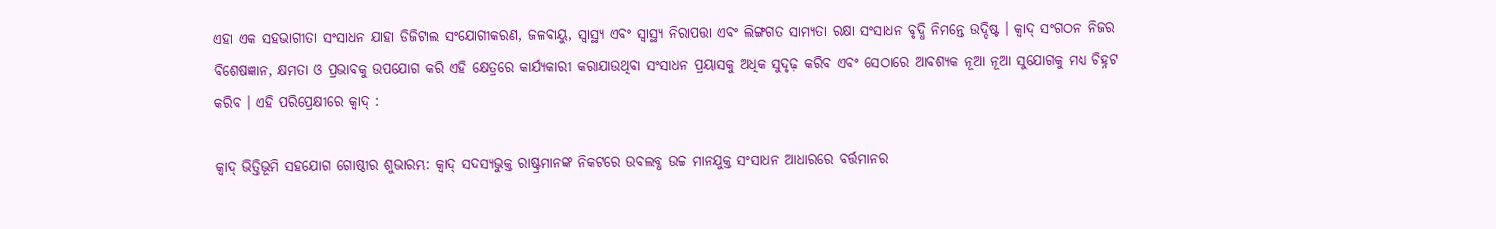ଏହା ଏକ ସହଭାଗୀତା ସଂସାଧନ ଯାହା ଡିଜିଟାଲ ସଂଯୋଗୀକରଣ, ଜଳବାୟୁ, ସ୍ୱାସ୍ଥ୍ୟ ଏବଂ ସ୍ୱାସ୍ଥ୍ୟ ନିରାପତ୍ତା ଏବଂ ଲିଙ୍ଗଗତ ସାମ୍ୟତା ରକ୍ଷା ସଂସାଧନ ବୃଦ୍ଧି ନିମନ୍ତେ ଉଦ୍ଦିଷ୍ଟ । କ୍ୱାଦ୍‌ ସଂଗଠନ ନିଜର ବିଶେଷଜ୍ଞାନ, କ୍ଷମତା ଓ ପ୍ରଭାବକୁ ଉପଯୋଗ କରି ଏହି କ୍ଷେତ୍ରରେ କାର୍ଯ୍ୟକାରୀ କରାଯାଉଥିବା ସଂସାଧନ ପ୍ରୟାସକୁ ଅଧିକ ସୁଦୃଢ଼ କରିବ ଏବଂ ସେଠାରେ ଆବଶ୍ୟକ ନୂଆ ନୂଆ ସୁଯୋଗକୁ ମଧ୍ୟ ଚିହ୍ନଟ କରିବ । ଏହି ପରିପ୍ରେକ୍ଷୀରେ କ୍ୱାଦ୍‌ :

କ୍ୱାଦ୍‌ ଭିତ୍ତିଭୂମି ସହଯୋଗ ଗୋଷ୍ଠୀର ଶୁଭାରମ୍ଭ: କ୍ୱାଦ୍‌ ସଦସ୍ୟଭୁକ୍ତ ରାଷ୍ଟ୍ରମାନଙ୍କ ନିକଟରେ ଉବଲବ୍ଧ ଉଚ୍ଚ ମାନଯୁକ୍ତ ସଂସାଧନ ଆଧାରରେ ବର୍ତ୍ତମାନର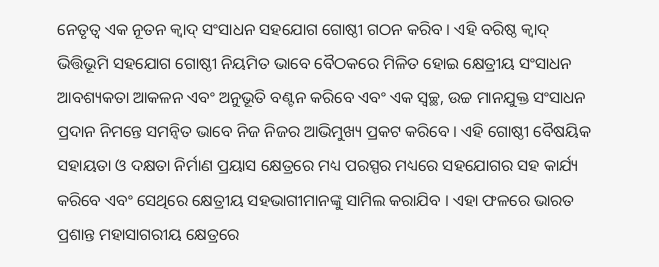ନେତୃତ୍ୱ ଏକ ନୂତନ କ୍ୱାଦ୍‌ ସଂସାଧନ ସହଯୋଗ ଗୋଷ୍ଠୀ ଗଠନ କରିବ । ଏହି ବରିଷ୍ଠ କ୍ୱାଦ୍‌ ଭିତ୍ତିଭୂମି ସହଯୋଗ ଗୋଷ୍ଠୀ ନିୟମିତ ଭାବେ ବୈଠକରେ ମିଳିତ ହୋଇ କ୍ଷେତ୍ରୀୟ ସଂସାଧନ ଆବଶ୍ୟକତା ଆକଳନ ଏବଂ ଅନୁଭୂତି ବଣ୍ଟନ କରିବେ ଏବଂ ଏକ ସ୍ୱଚ୍ଛ, ଉଚ୍ଚ ମାନଯୁକ୍ତ ସଂସାଧନ ପ୍ରଦାନ ନିମନ୍ତେ ସମନ୍ୱିତ ଭାବେ ନିଜ ନିଜର ଆଭିମୁଖ୍ୟ ପ୍ରକଟ କରିବେ । ଏହି ଗୋଷ୍ଠୀ ବୈଷୟିକ ସହାୟତା ଓ ଦକ୍ଷତା ନିର୍ମାଣ ପ୍ରୟାସ କ୍ଷେତ୍ରରେ ମଧ୍ୟ ପରସ୍ପର ମଧ୍ୟରେ ସହଯୋଗର ସହ କାର୍ଯ୍ୟ କରିବେ ଏବଂ ସେଥିରେ କ୍ଷେତ୍ରୀୟ ସହଭାଗୀମାନଙ୍କୁ ସାମିଲ କରାଯିବ । ଏହା ଫଳରେ ଭାରତ ପ୍ରଶାନ୍ତ ମହାସାଗରୀୟ କ୍ଷେତ୍ରରେ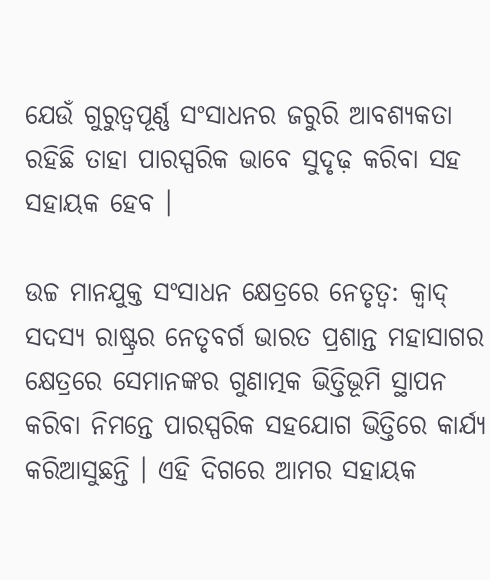ଯେଉଁ ଗୁରୁତ୍ୱପୂର୍ଣ୍ଣ ସଂସାଧନର ଜରୁରି ଆବଶ୍ୟକତା ରହିଛି ତାହା ପାରସ୍ପରିକ ଭାବେ ସୁଦୃଢ଼ କରିବା ସହ ସହାୟକ ହେବ ।

ଉଚ୍ଚ ମାନଯୁକ୍ତ ସଂସାଧନ କ୍ଷେତ୍ରରେ ନେତୃତ୍ୱ: କ୍ୱାଦ୍‌ ସଦସ୍ୟ ରାଷ୍ଟ୍ରର ନେତୃବର୍ଗ ଭାରତ ପ୍ରଶାନ୍ତ ମହାସାଗର କ୍ଷେତ୍ରରେ ସେମାନଙ୍କର ଗୁଣାତ୍ମକ ଭିତ୍ତିଭୂମି ସ୍ଥାପନ କରିବା ନିମନ୍ତେ ପାରସ୍ପରିକ ସହଯୋଗ ଭିତ୍ତିରେ କାର୍ଯ୍ୟ କରିଆସୁଛନ୍ତି । ଏହି ଦିଗରେ ଆମର ସହାୟକ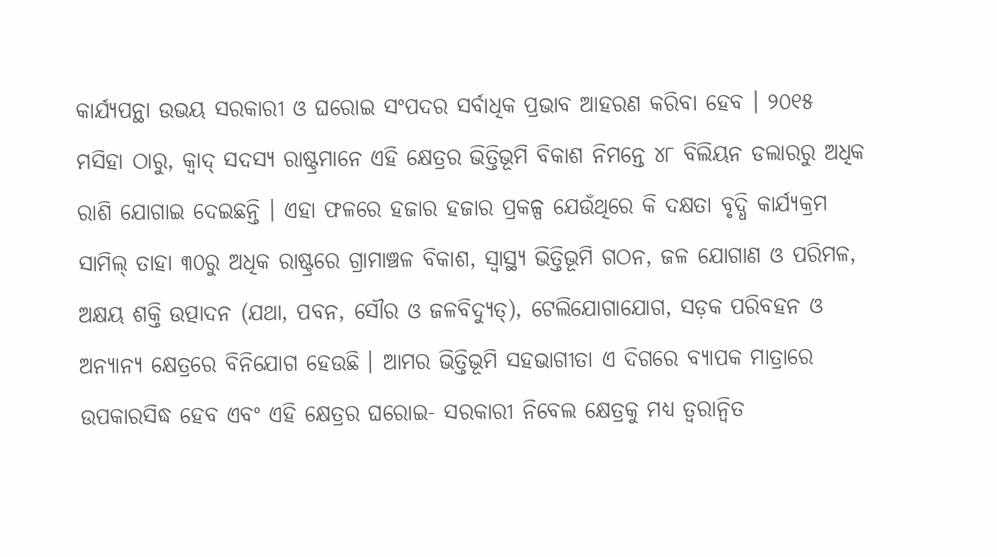କାର୍ଯ୍ୟପନ୍ଥା ଉଭୟ ସରକାରୀ ଓ ଘରୋଇ ସଂପଦର ସର୍ବାଧିକ ପ୍ରଭାବ ଆହରଣ କରିବା ହେବ । ୨୦୧୫ ମସିହା ଠାରୁ, କ୍ୱାଦ୍‌ ସଦସ୍ୟ ରାଷ୍ଟ୍ରମାନେ ଏହି କ୍ଷେତ୍ରର ଭିତ୍ତିଭୂମି ବିକାଶ ନିମନ୍ତେ ୪୮ ବିଲିୟନ ଡଲାରରୁ ଅଧିକ ରାଶି ଯୋଗାଇ ଦେଇଛନ୍ତି । ଏହା ଫଳରେ ହଜାର ହଜାର ପ୍ରକଳ୍ପ ଯେଉଁଥିରେ କି ଦକ୍ଷତା ବୃଦ୍ଧି କାର୍ଯ୍ୟକ୍ରମ ସାମିଲ୍‌ ତାହା ୩୦ରୁ ଅଧିକ ରାଷ୍ଟ୍ରରେ ଗ୍ରାମାଞ୍ଚଳ ବିକାଶ, ସ୍ୱାସ୍ଥ୍ୟ ଭିତ୍ତିଭୂମି ଗଠନ, ଜଳ ଯୋଗାଣ ଓ ପରିମଳ, ଅକ୍ଷୟ ଶକ୍ତି ଉତ୍ପାଦନ (ଯଥା, ପବନ, ସୌର ଓ ଜଳବିଦ୍ୟୁତ୍‌), ଟେଲିଯୋଗାଯୋଗ, ସଡ଼କ ପରିବହନ ଓ ଅନ୍ୟାନ୍ୟ କ୍ଷେତ୍ରରେ ବିନିଯୋଗ ହେଉଛି । ଆମର ଭିତ୍ତିଭୂମି ସହଭାଗୀତା ଏ ଦିଗରେ ବ୍ୟାପକ ମାତ୍ରାରେ ଉପକାରସିଦ୍ଧ ହେବ ଏବଂ ଏହି କ୍ଷେତ୍ରର ଘରୋଇ- ସରକାରୀ ନିବେଲ କ୍ଷେତ୍ରକୁ ମଧ୍ୟ ତ୍ୱରାନ୍ୱିତ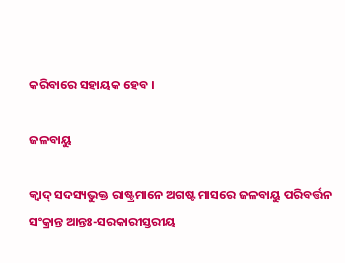କରିବାରେ ସହାୟକ ହେବ ।

ଜଳବାୟୁ

କ୍ୱାଦ୍ ସଦସ୍ୟଭୁକ୍ତ ରାଷ୍ଟ୍ରମାନେ ଅଗଷ୍ଟ ମାସରେ ଜଳବାୟୁ ପରିବର୍ତ୍ତନ ସଂକ୍ରାନ୍ତ ଆନ୍ତଃ-ସରକାରୀସ୍ତରୀୟ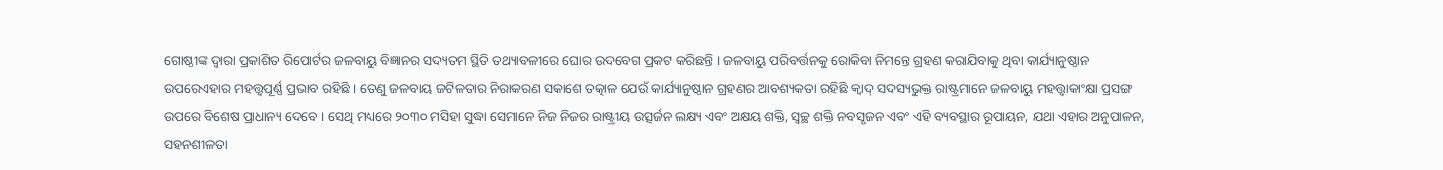ଗୋଷ୍ଠୀଙ୍କ ଦ୍ୱାରା ପ୍ରକାଶିତ ରିପୋର୍ଟର ଜଳବାୟୁ ବିଜ୍ଞାନର ସଦ୍ୟତମ ସ୍ଥିତି ତଥ୍ୟାବଳୀରେ ଘୋର ଉଦବେଗ ପ୍ରକଟ କରିଛନ୍ତି । ଜଳବାୟୁ ପରିବର୍ତ୍ତନକୁ ରୋକିବା ନିମନ୍ତେ ଗ୍ରହଣ କରାଯିବାକୁ ଥିବା କାର୍ଯ୍ୟାନୁଷ୍ଠାନ ଉପରେଏହାର ମହତ୍ତ୍ୱପୂର୍ଣ୍ଣ ପ୍ରଭାବ ରହିଛି । ତେଣୁ ଜଳବାୟ ଜଟିଳତାର ନିରାକରଣ ସକାଶେ ତତ୍କାଳ ଯେଉଁ କାର୍ଯ୍ୟାନୁଷ୍ଠାନ ଗ୍ରହଣର ଆବଶ୍ୟକତା ରହିଛି କ୍ୱାଦ୍ ସଦସ୍ୟଭୁକ୍ତ ରାଷ୍ଟ୍ରମାନେ ଜଳବାୟୁ ମହତ୍ତ୍ୱାକାଂକ୍ଷା ପ୍ରସଙ୍ଗ ଉପରେ ବିଶେଷ ପ୍ରାଧାନ୍ୟ ଦେବେ । ସେଥି ମଧ୍ୟରେ ୨୦୩୦ ମସିହା ସୁଦ୍ଧା ସେମାନେ ନିଜ ନିଜର ରାଷ୍ଟ୍ରୀୟ ଉତ୍ସର୍ଜନ ଲକ୍ଷ୍ୟ ଏବଂ ଅକ୍ଷୟ ଶକ୍ତି, ସ୍ୱଚ୍ଛ ଶକ୍ତି ନବସୃଜନ ଏବଂ ଏହି ବ୍ୟବସ୍ଥାର ରୂପାୟନ, ଯଥା ଏହାର ଅନୁପାଳନ, ସହନଶୀଳତା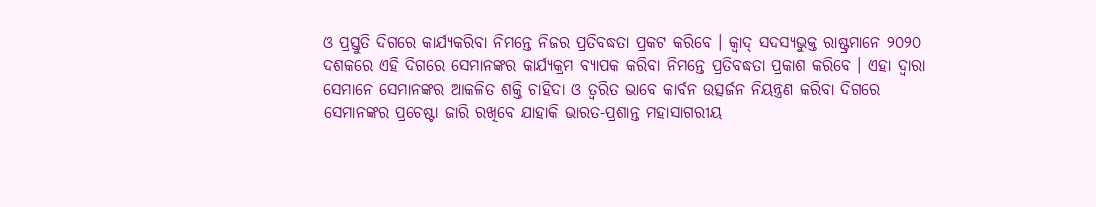ଓ ପ୍ରସ୍ତୁତି ଦିଗରେ କାର୍ଯ୍ୟକରିବା ନିମନ୍ତେ ନିଜର ପ୍ରତିବଦ୍ଧତା ପ୍ରକଟ କରିବେ । କ୍ୱାଦ୍ ସଦସ୍ୟଭୁକ୍ତ ରାଷ୍ଟ୍ରମାନେ ୨୦୨୦ ଦଶକରେ ଏହି ଦିଗରେ ସେମାନଙ୍କର କାର୍ଯ୍ୟକ୍ରମ ବ୍ୟାପକ କରିବା ନିମନ୍ତେ ପ୍ରତିବଦ୍ଧତା ପ୍ରକାଶ କରିବେ । ଏହା ଦ୍ୱାରା ସେମାନେ ସେମାନଙ୍କର ଆକଳିତ ଶକ୍ତି ଚାହିଦା ଓ ତ୍ୱରିତ ଭାବେ କାର୍ବନ ଉତ୍ସର୍ଜନ ନିୟନ୍ତ୍ରଣ କରିବା ଦିଗରେ ସେମାନଙ୍କର ପ୍ରଚେଷ୍ଟା ଜାରି ରଖିବେ ଯାହାକି ଭାରତ-ପ୍ରଶାନ୍ତ ମହାସାଗରୀୟ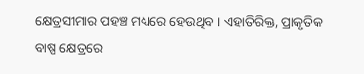କ୍ଷେତ୍ରସୀମାର ପହଞ୍ଚ ମଧ୍ୟରେ ହେଉଥିବ । ଏହାତିରିକ୍ତ, ପ୍ରାକୃତିକ ବାଷ୍ପ କ୍ଷେତ୍ରରେ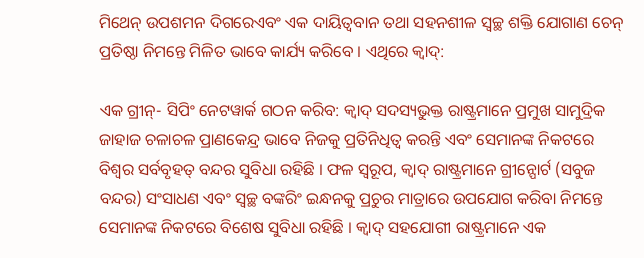ମିଥେନ୍ ଉପଶମନ ଦିଗରେଏବଂ ଏକ ଦାୟିତ୍ୱବାନ ତଥା ସହନଶୀଳ ସ୍ୱଚ୍ଛ ଶକ୍ତି ଯୋଗାଣ ଚେନ୍ ପ୍ରତିଷ୍ଠା ନିମନ୍ତେ ମିଳିତ ଭାବେ କାର୍ଯ୍ୟ କରିବେ । ଏଥିରେ କ୍ୱାଦ୍:

ଏକ ଗ୍ରୀନ୍- ସିପିଂ ନେଟୱାର୍କ ଗଠନ କରିବ: କ୍ୱାଦ୍ ସଦସ୍ୟଭୁକ୍ତ ରାଷ୍ଟ୍ରମାନେ ପ୍ରମୁଖ ସାମୁଦ୍ରିକ ଜାହାଜ ଚଳାଚଳ ପ୍ରାଣକେନ୍ଦ୍ର ଭାବେ ନିଜକୁ ପ୍ରତିନିଧିତ୍ୱ କରନ୍ତି ଏବଂ ସେମାନଙ୍କ ନିକଟରେ ବିଶ୍ୱର ସର୍ବବୃହତ୍ ବନ୍ଦର ସୁବିଧା ରହିଛି । ଫଳ ସ୍ୱରୂପ, କ୍ୱାଦ୍ ରାଷ୍ଟ୍ରମାନେ ଗ୍ରୀନ୍ପୋର୍ଟ (ସବୁଜ ବନ୍ଦର) ସଂସାଧଣ ଏବଂ ସ୍ୱଚ୍ଛ ବଙ୍କରିଂ ଇନ୍ଧନକୁ ପ୍ରଚୁର ମାତ୍ରାରେ ଉପଯୋଗ କରିବା ନିମନ୍ତେ ସେମାନଙ୍କ ନିକଟରେ ବିଶେଷ ସୁବିଧା ରହିଛି । କ୍ୱାଦ୍ ସହଯୋଗୀ ରାଷ୍ଟ୍ରମାନେ ଏକ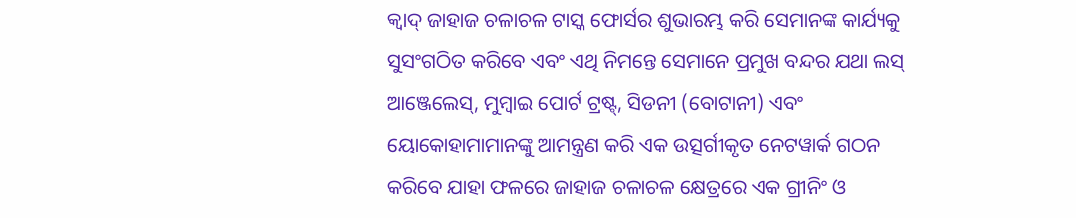କ୍ୱାଦ୍ ଜାହାଜ ଚଳାଚଳ ଟାସ୍କ ଫୋର୍ସର ଶୁଭାରମ୍ଭ କରି ସେମାନଙ୍କ କାର୍ଯ୍ୟକୁ ସୁସଂଗଠିତ କରିବେ ଏବଂ ଏଥି ନିମନ୍ତେ ସେମାନେ ପ୍ରମୁଖ ବନ୍ଦର ଯଥା ଲସ୍ ଆଞ୍ଜେଲେସ୍, ମୁମ୍ବାଇ ପୋର୍ଟ ଟ୍ରଷ୍ଟ୍, ସିଡନୀ (ବୋଟାନୀ) ଏବଂ ୟୋକୋହାମାମାନଙ୍କୁ ଆମନ୍ତ୍ରଣ କରି ଏକ ଉତ୍ସର୍ଗୀକୃତ ନେଟୱାର୍କ ଗଠନ କରିବେ ଯାହା ଫଳରେ ଜାହାଜ ଚଳାଚଳ କ୍ଷେତ୍ରରେ ଏକ ଗ୍ରୀନିଂ ଓ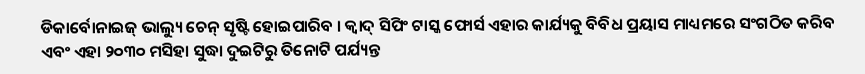ଡିକାର୍ବୋନାଇଜ୍ ଭାଲ୍ୟୁ ଚେନ୍ ସୃଷ୍ଟି ହୋଇପାରିବ । କ୍ୱାଦ୍ ସିପିଂ ଟାସ୍କ ଫୋର୍ସ ଏହାର କାର୍ଯ୍ୟକୁ ବିବିଧ ପ୍ରୟାସ ମାଧ୍ୟମରେ ସଂଗଠିତ କରିବ ଏବଂ ଏହା ୨୦୩୦ ମସିହା ସୁଦ୍ଧା ଦୁଇଟିରୁ ତିନୋଟି ପର୍ଯ୍ୟନ୍ତ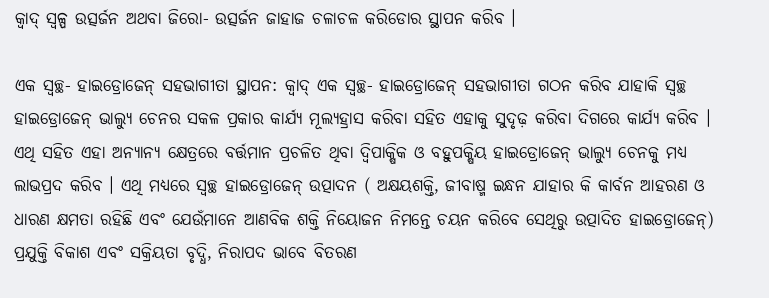କ୍ୱାଦ୍ ସ୍ୱଳ୍ପ ଉତ୍ସର୍ଜନ ଅଥବା ଜିରୋ- ଉତ୍ସର୍ଜନ ଜାହାଜ ଚଳାଚଳ କରିଡୋର ସ୍ଥାପନ କରିବ ।

ଏକ ସ୍ୱଚ୍ଛ- ହାଇଡ୍ରୋଜେନ୍ ସହଭାଗୀତା ସ୍ଥାପନ: କ୍ୱାଦ୍ ଏକ ସ୍ୱଚ୍ଛ- ହାଇଡ୍ରୋଜେନ୍ ସହଭାଗୀତା ଗଠନ କରିବ ଯାହାକି ସ୍ୱଚ୍ଛ ହାଇଡ୍ରୋଜେନ୍ ଭାଲ୍ୟୁ ଚେନର ସକଳ ପ୍ରକାର କାର୍ଯ୍ୟ ମୂଲ୍ୟହ୍ରାସ କରିବା ସହିତ ଏହାକୁ ସୁଦୃଢ଼ କରିବା ଦିଗରେ କାର୍ଯ୍ୟ କରିବ । ଏଥି ସହିତ ଏହା ଅନ୍ୟାନ୍ୟ କ୍ଷେତ୍ରରେ ବର୍ତ୍ତମାନ ପ୍ରଚଳିତ ଥିବା ଦ୍ୱିପାକ୍ଷିକ ଓ ବହୁପକ୍ଷିୟ ହାଇଡ୍ରୋଜେନ୍ ଭାଲ୍ୟୁ ଚେନକୁ ମଧ୍ୟ ଲାଭପ୍ରଦ କରିବ । ଏଥି ମଧ୍ୟରେ ସ୍ୱଚ୍ଛ ହାଇଡ୍ରୋଜେନ୍ ଉତ୍ପାଦନ ( ଅକ୍ଷୟଶକ୍ତି, ଜୀବାଷ୍ମ ଇନ୍ଧନ ଯାହାର କି କାର୍ବନ ଆହରଣ ଓ ଧାରଣ କ୍ଷମତା ରହିଛି ଏବଂ ଯେଉଁମାନେ ଆଣବିକ ଶକ୍ତି ନିୟୋଜନ ନିମନ୍ତେ ଚୟନ କରିବେ ସେଥିରୁ ଉତ୍ପାଦିତ ହାଇଡ୍ରୋଜେନ୍) ପ୍ରଯୁକ୍ତି ବିକାଶ ଏବଂ ସକ୍ରିୟତା ବୃଦ୍ଧି, ନିରାପଦ ଭାବେ ବିତରଣ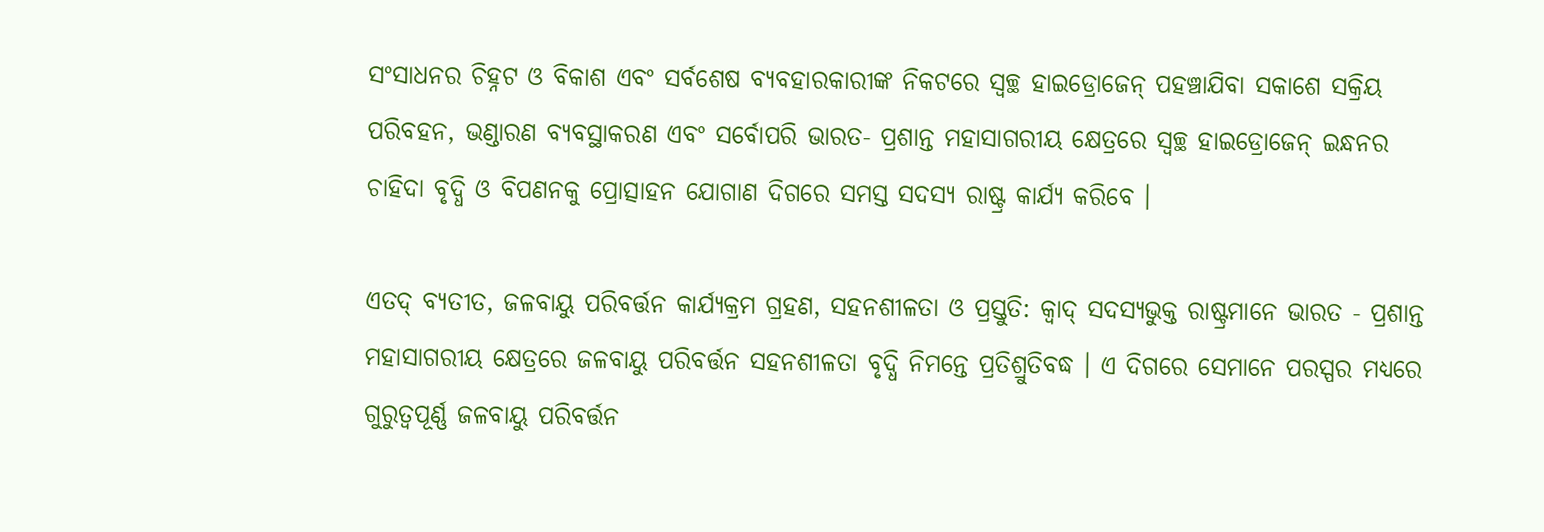ସଂସାଧନର ଚିହ୍ନଟ ଓ ବିକାଶ ଏବଂ ସର୍ବଶେଷ ବ୍ୟବହାରକାରୀଙ୍କ ନିକଟରେ ସ୍ୱଚ୍ଛ ହାଇଡ୍ରୋଜେନ୍ ପହଞ୍ଚାଯିବା ସକାଶେ ସକ୍ରିୟ ପରିବହନ, ଭଣ୍ଡାରଣ ବ୍ୟବସ୍ଥାକରଣ ଏବଂ ସର୍ବୋପରି ଭାରତ- ପ୍ରଶାନ୍ତ ମହାସାଗରୀୟ କ୍ଷେତ୍ରରେ ସ୍ୱଚ୍ଛ ହାଇଡ୍ରୋଜେନ୍ ଇନ୍ଧନର ଚାହିଦା ବୃଦ୍ଧି ଓ ବିପଣନକୁ ପ୍ରୋତ୍ସାହନ ଯୋଗାଣ ଦିଗରେ ସମସ୍ତ ସଦସ୍ୟ ରାଷ୍ଟ୍ର କାର୍ଯ୍ୟ କରିବେ ।

ଏତଦ୍ ବ୍ୟତୀତ, ଜଳବାୟୁ ପରିବର୍ତ୍ତନ କାର୍ଯ୍ୟକ୍ରମ ଗ୍ରହଣ, ସହନଶୀଳତା ଓ ପ୍ରସ୍ତୁତି: କ୍ୱାଦ୍ ସଦସ୍ୟଭୁକ୍ତ ରାଷ୍ଟ୍ରମାନେ ଭାରତ - ପ୍ରଶାନ୍ତ ମହାସାଗରୀୟ କ୍ଷେତ୍ରରେ ଜଳବାୟୁ ପରିବର୍ତ୍ତନ ସହନଶୀଳତା ବୃଦ୍ଧି ନିମନ୍ତେ ପ୍ରତିଶ୍ରୁତିବଦ୍ଧ । ଏ ଦିଗରେ ସେମାନେ ପରସ୍ପର ମଧ୍ୟରେ ଗୁରୁତ୍ୱପୂର୍ଣ୍ଣ ଜଳବାୟୁ ପରିବର୍ତ୍ତନ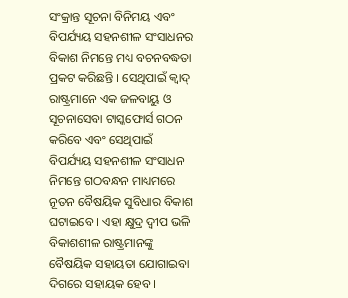ସଂକ୍ରାନ୍ତ ସୂଚନା ବିନିମୟ ଏବଂ ବିପର୍ଯ୍ୟୟ ସହନଶୀଳ ସଂସାଧନର ବିକାଶ ନିମନ୍ତେ ମଧ୍ୟ ବଚନବଦ୍ଧତା ପ୍ରକଟ କରିଛନ୍ତି । ସେଥିପାଇଁ କ୍ୱାଦ୍ ରାଷ୍ଟ୍ରମାନେ ଏକ ଜଳବାୟୁ ଓ ସୂଚନାସେବା ଟାସ୍କଫୋର୍ସ ଗଠନ କରିବେ ଏବଂ ସେଥିପାଇଁ ବିପର୍ଯ୍ୟୟ ସହନଶୀଳ ସଂସାଧନ ନିମନ୍ତେ ଗଠବନ୍ଧନ ମାଧ୍ୟମରେ ନୂତନ ବୈଷୟିକ ସୁବିଧାର ବିକାଶ ଘଟାଇବେ । ଏହା କ୍ଷୁଦ୍ର ଦ୍ୱୀପ ଭଳି ବିକାଶଶୀଳ ରାଷ୍ଟ୍ରମାନଙ୍କୁ ବୈଷୟିକ ସହାୟତା ଯୋଗାଇବା ଦିଗରେ ସହାୟକ ହେବ ।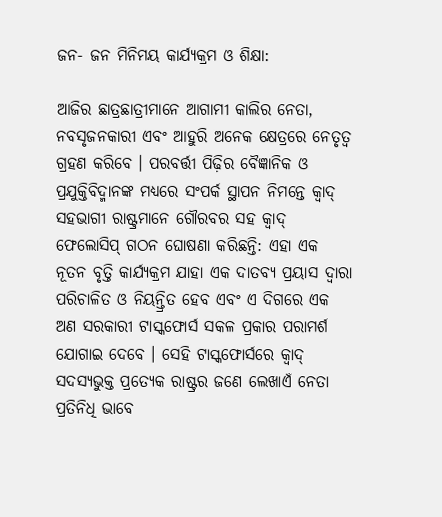ଜନ- ଜନ ମିନିମୟ କାର୍ଯ୍ୟକ୍ରମ ଓ ଶିକ୍ଷା:

ଆଜିର ଛାତ୍ରଛାତ୍ରୀମାନେ ଆଗାମୀ କାଲିର ନେତା, ନବସୃଜନକାରୀ ଏବଂ ଆହୁରି ଅନେକ କ୍ଷେତ୍ରରେ ନେତୃତ୍ୱ ଗ୍ରହଣ କରିବେ । ପରବର୍ତ୍ତୀ ପିଢ଼ିର ବୈଜ୍ଞାନିକ ଓ ପ୍ରଯୁକ୍ତିବିଦ୍ମାନଙ୍କ ମଧ୍ୟରେ ସଂପର୍କ ସ୍ଥାପନ ନିମନ୍ତେ କ୍ୱାଦ୍ ସହଭାଗୀ ରାଷ୍ଟ୍ରମାନେ ଗୌରବର ସହ କ୍ୱାଦ୍ ଫେଲୋସିପ୍ ଗଠନ ଘୋଷଣା କରିଛନ୍ତି: ଏହା ଏକ ନୂତନ ବୃତ୍ତି କାର୍ଯ୍ୟକ୍ରମ ଯାହା ଏକ ଦାତବ୍ୟ ପ୍ରୟାସ ଦ୍ୱାରା ପରିଚାଳିତ ଓ ନିୟନ୍ତ୍ରିତ ହେବ ଏବଂ ଏ ଦିଗରେ ଏକ ଅଣ ସରକାରୀ ଟାସ୍କଫୋର୍ସ ସକଳ ପ୍ରକାର ପରାମର୍ଶ ଯୋଗାଇ ଦେବେ । ସେହି ଟାସ୍କଫୋର୍ସରେ କ୍ୱାଦ୍ ସଦସ୍ୟଭୁକ୍ତ ପ୍ରତ୍ୟେକ ରାଷ୍ଟ୍ରର ଜଣେ ଲେଖାଏଁ ନେତା ପ୍ରତିନିଧି ଭାବେ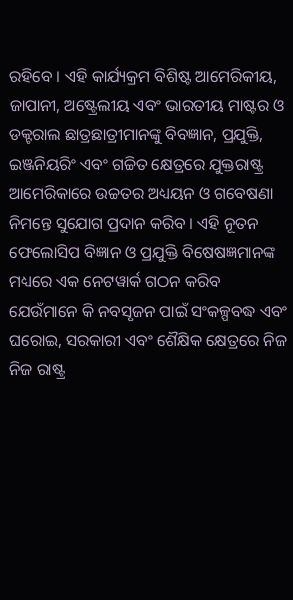ରହିବେ । ଏହି କାର୍ଯ୍ୟକ୍ରମ ବିଶିଷ୍ଟ ଆମେରିକୀୟ, ଜାପାନୀ, ଅଷ୍ଟ୍ରେଲୀୟ ଏବଂ ଭାରତୀୟ ମାଷ୍ଟର ଓ ଡକ୍ଟରାଲ ଛାତ୍ରଛାତ୍ରୀମାନଙ୍କୁ ବିବଜ୍ଞାନ, ପ୍ରଯୁକ୍ତି, ଇଞ୍ଜନିୟରିଂ ଏବଂ ଗଚ୍ଚିତ କ୍ଷେତ୍ରରେ ଯୁକ୍ତରାଷ୍ଟ୍ର ଆମେରିକାରେ ଉଚ୍ଚତର ଅଧ୍ୟୟନ ଓ ଗବେଷଣା ନିମନ୍ତେ ସୁଯୋଗ ପ୍ରଦାନ କରିବ । ଏହି ନୂତନ ଫେଲୋସିପ ବିଜ୍ଞାନ ଓ ପ୍ରଯୁକ୍ତି ବିଷେଷଜ୍ଞମାନଙ୍କ ମଧ୍ୟରେ ଏକ ନେଟୱାର୍କ ଗଠନ କରିବ ଯେଉଁମାନେ କି ନବସୃଜନ ପାଇଁ ସଂକଳ୍ପବଦ୍ଧ ଏବଂ ଘରୋଇ, ସରକାରୀ ଏବଂ ଶୈକ୍ଷିକ କ୍ଷେତ୍ରରେ ନିଜ ନିଜ ରାଷ୍ଟ୍ର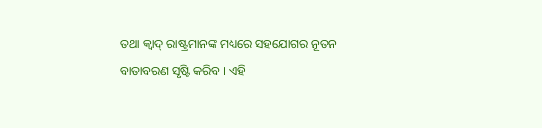ତଥା କ୍ୱାଦ୍ ରାଷ୍ଟ୍ରମାନଙ୍କ ମଧ୍ୟରେ ସହଯୋଗର ନୂତନ ବାତାବରଣ ସୃଷ୍ଟି କରିବ । ଏହି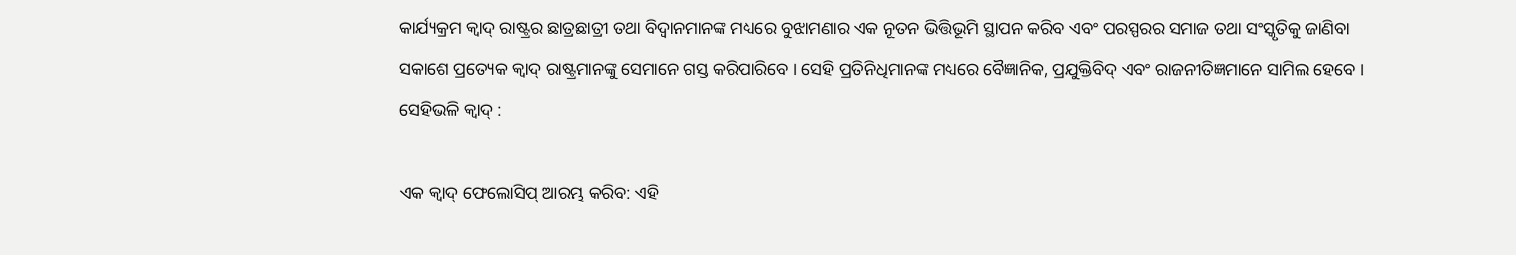କାର୍ଯ୍ୟକ୍ରମ କ୍ୱାଦ୍ ରାଷ୍ଟ୍ରର ଛାତ୍ରଛାତ୍ରୀ ତଥା ବିଦ୍ୱାନମାନଙ୍କ ମଧ୍ୟରେ ବୁଝାମଣାର ଏକ ନୂତନ ଭିତ୍ତିଭୂମି ସ୍ଥାପନ କରିବ ଏବଂ ପରସ୍ପରର ସମାଜ ତଥା ସଂସ୍କୃତିକୁ ଜାଣିବା ସକାଶେ ପ୍ରତ୍ୟେକ କ୍ୱାଦ୍ ରାଷ୍ଟ୍ରମାନଙ୍କୁ ସେମାନେ ଗସ୍ତ କରିପାରିବେ । ସେହି ପ୍ରତିନିଧିମାନଙ୍କ ମଧ୍ୟରେ ବୈଜ୍ଞାନିକ, ପ୍ରଯୁକ୍ତିବିଦ୍ ଏବଂ ରାଜନୀତିଜ୍ଞମାନେ ସାମିଲ ହେବେ । ସେହିଭଳି କ୍ୱାଦ୍ :

ଏକ କ୍ୱାଦ୍ ଫେଲୋସିପ୍ ଆରମ୍ଭ କରିବ: ଏହି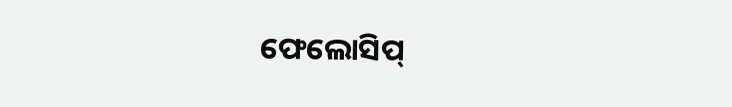ଫେଲୋସିପ୍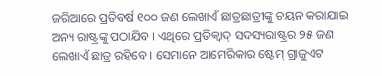ଜରିଆରେ ପ୍ରତିବର୍ଷ ୧୦୦ ଜଣ ଲେଖାଏଁ ଛାତ୍ରଛାତ୍ରୀଙ୍କୁ ଚୟନ କରାଯାଇ ଅନ୍ୟ ରାଷ୍ଟ୍ରଙ୍କୁ ପଠାଯିବ । ଏଥିରେ ପ୍ରତିକ୍ୱାଦ୍ ସଦସ୍ୟରାଷ୍ଟ୍ରର ୨୫ ଜଣ ଲେଖାଏଁ ଛାତ୍ର ରହିବେ । ସେମାନେ ଆମେରିକାର ଷ୍ଟେମ୍ ଗ୍ରାଜୁଏଟ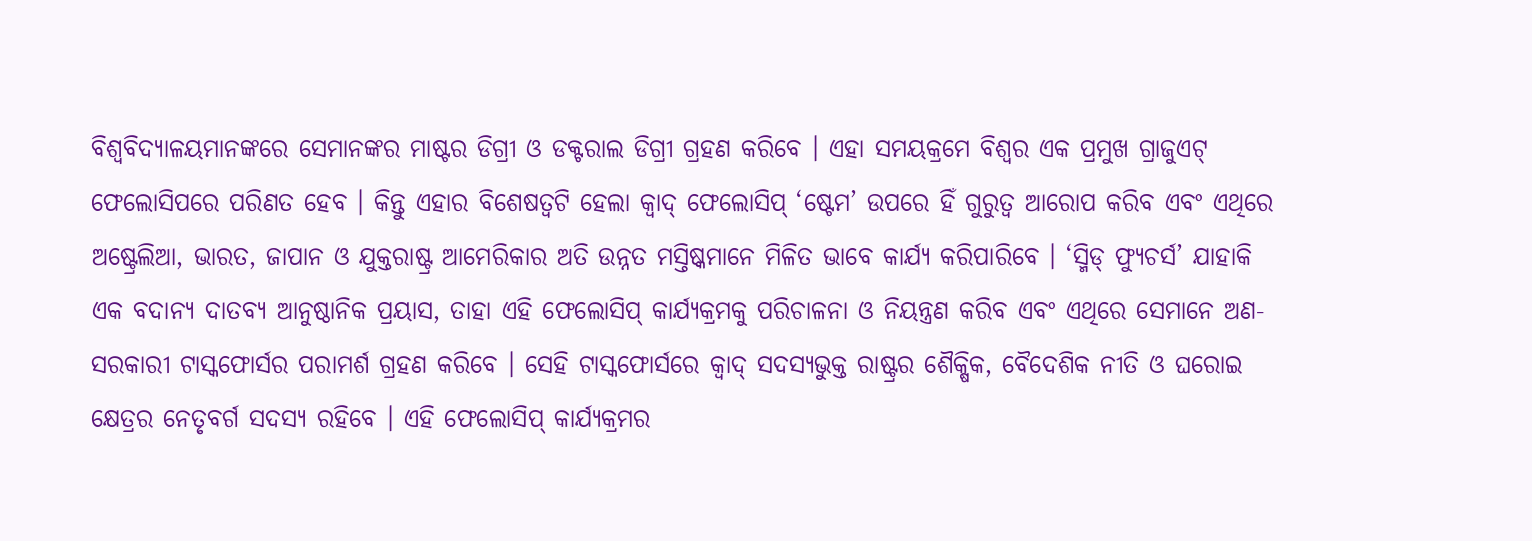ବିଶ୍ୱବିଦ୍ୟାଳୟମାନଙ୍କରେ ସେମାନଙ୍କର ମାଷ୍ଟର ଡିଗ୍ରୀ ଓ ଡକ୍ଟରାଲ ଡିଗ୍ରୀ ଗ୍ରହଣ କରିବେ । ଏହା ସମୟକ୍ରମେ ବିଶ୍ୱର ଏକ ପ୍ରମୁଖ ଗ୍ରାଜୁଏଟ୍ ଫେଲୋସିପରେ ପରିଣତ ହେବ । କିନ୍ତୁ ଏହାର ବିଶେଷତ୍ୱଟି ହେଲା କ୍ୱାଦ୍ ଫେଲୋସିପ୍ ‘ଷ୍ଟେମ’ ଉପରେ ହିଁ ଗୁରୁତ୍ୱ ଆରୋପ କରିବ ଏବଂ ଏଥିରେ ଅଷ୍ଟ୍ରେଲିଆ, ଭାରତ, ଜାପାନ ଓ ଯୁକ୍ତରାଷ୍ଟ୍ର ଆମେରିକାର ଅତି ଉନ୍ନତ ମସ୍ତିଷ୍କମାନେ ମିଳିତ ଭାବେ କାର୍ଯ୍ୟ କରିପାରିବେ । ‘ସ୍ମିଡ୍ ଫ୍ୟୁଚର୍ସ’ ଯାହାକି ଏକ ବଦାନ୍ୟ ଦାତବ୍ୟ ଆନୁଷ୍ଠାନିକ ପ୍ରୟାସ, ତାହା ଏହି ଫେଲୋସିପ୍ କାର୍ଯ୍ୟକ୍ରମକୁ ପରିଚାଳନା ଓ ନିୟନ୍ତ୍ରଣ କରିବ ଏବଂ ଏଥିରେ ସେମାନେ ଅଣ- ସରକାରୀ ଟାସ୍କଫୋର୍ସର ପରାମର୍ଶ ଗ୍ରହଣ କରିବେ । ସେହି ଟାସ୍କଫୋର୍ସରେ କ୍ୱାଦ୍ ସଦସ୍ୟଭୁକ୍ତ ରାଷ୍ଟ୍ରର ଶୈକ୍ଷିକ, ବୈଦେଶିକ ନୀତି ଓ ଘରୋଇ କ୍ଷେତ୍ରର ନେତୃବର୍ଗ ସଦସ୍ୟ ରହିବେ । ଏହି ଫେଲୋସିପ୍ କାର୍ଯ୍ୟକ୍ରମର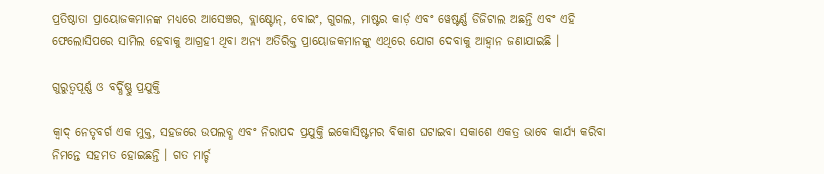ପ୍ରତିଷ୍ଠାତା ପ୍ରାୟୋଜକମାନଙ୍କ ମଧ୍ୟରେ ଆସେଞ୍ଚର, ବ୍ଲାକ୍ଷ୍ଟୋନ୍, ବୋଇଂ, ଗୁଗଲ, ମାଷ୍ଟର କାର୍ଡ଼ ଏବଂ ୱେଷ୍ଟର୍ଣ୍ଣ ଡିଜିଟାଲ ଅଛନ୍ତି ଏବଂ ଏହି ଫେଲୋସିପରେ ସାମିଲ ହେବାକୁ ଆଗ୍ରହୀ ଥିବା ଅନ୍ୟ ଅତିରିକ୍ତ ପ୍ରାୟୋଜକମାନଙ୍କୁ ଏଥିରେ ଯୋଗ ଦେବାକୁ ଆହ୍ୱାନ ଜଣାଯାଇଛି ।

ଗୁରୁତ୍ୱପୂର୍ଣ୍ଣ ଓ ବର୍ଦ୍ଧିଷ୍ଣୁ ପ୍ରଯୁକ୍ତି

କ୍ୱାଦ୍ ନେତୃବର୍ଗ ଏକ ମୁକ୍ତ, ସହଜରେ ଉପଲବ୍ଧ ଏବଂ ନିରାପଦ ପ୍ରଯୁକ୍ତି ଇକୋସିଷ୍ଟମର ବିକାଶ ଘଟାଇବା ସକାଶେ ଏକତ୍ର ଭାବେ କାର୍ଯ୍ୟ କରିବା ନିମନ୍ତେ ସହମତ ହୋଇଛନ୍ତି । ଗତ ମାର୍ଚ୍ଚ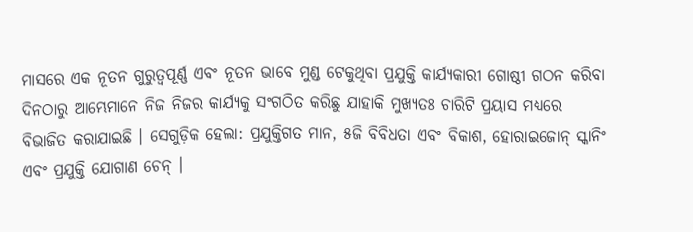ମାସରେ ଏକ ନୂତନ ଗୁରୁତ୍ୱପୂର୍ଣ୍ଣ ଏବଂ ନୂତନ ଭାବେ ମୁଣ୍ଡ ଟେକୁଥିବା ପ୍ରଯୁକ୍ତି କାର୍ଯ୍ୟକାରୀ ଗୋଷ୍ଠୀ ଗଠନ କରିବା ଦିନଠାରୁ ଆମ୍ଭେମାନେ ନିଜ ନିଜର କାର୍ଯ୍ୟକୁ ସଂଗଠିତ କରିଛୁ ଯାହାକି ମୁଖ୍ୟତଃ ଚାରିଟି ପ୍ରୟାସ ମଧ୍ୟରେ ବିଭାଜିତ କରାଯାଇଛି । ସେଗୁଡ଼ିକ ହେଲା: ପ୍ରଯୁକ୍ତିଗତ ମାନ, ୫ଜି ବିବିଧତା ଏବଂ ବିକାଶ, ହୋରାଇଜୋନ୍ ସ୍କାନିଂ ଏବଂ ପ୍ରଯୁକ୍ତି ଯୋଗାଣ ଚେନ୍ ।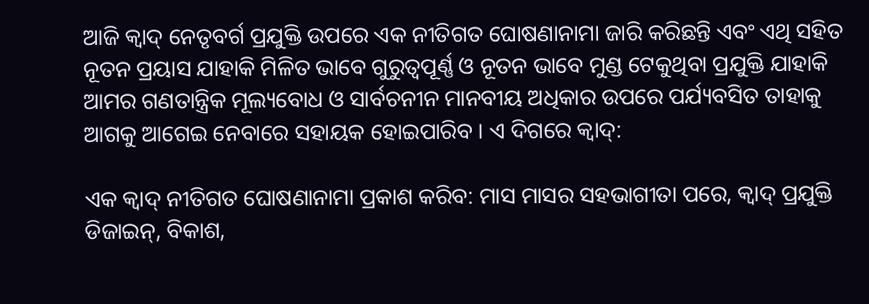ଆଜି କ୍ୱାଦ୍ ନେତୃବର୍ଗ ପ୍ରଯୁକ୍ତି ଉପରେ ଏକ ନୀତିଗତ ଘୋଷଣାନାମା ଜାରି କରିଛନ୍ତି ଏବଂ ଏଥି ସହିତ ନୂତନ ପ୍ରୟାସ ଯାହାକି ମିଳିତ ଭାବେ ଗୁରୁତ୍ୱପୂର୍ଣ୍ଣ ଓ ନୂତନ ଭାବେ ମୁଣ୍ଡ ଟେକୁଥିବା ପ୍ରଯୁକ୍ତି ଯାହାକି ଆମର ଗଣତାନ୍ତ୍ରିକ ମୂଲ୍ୟବୋଧ ଓ ସାର୍ବଚନୀନ ମାନବୀୟ ଅଧିକାର ଉପରେ ପର୍ଯ୍ୟବସିତ ତାହାକୁ ଆଗକୁ ଆଗେଇ ନେବାରେ ସହାୟକ ହୋଇପାରିବ । ଏ ଦିଗରେ କ୍ୱାଦ୍:

ଏକ କ୍ୱାଦ୍ ନୀତିଗତ ଘୋଷଣାନାମା ପ୍ରକାଶ କରିବ: ମାସ ମାସର ସହଭାଗୀତା ପରେ, କ୍ୱାଦ୍ ପ୍ରଯୁକ୍ତି ଡିଜାଇନ୍, ବିକାଶ,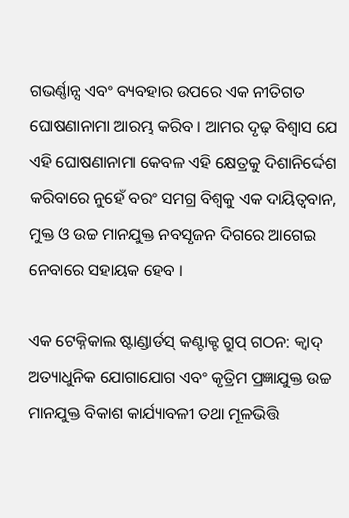ଗଭର୍ଣ୍ଣାନ୍ସ ଏବଂ ବ୍ୟବହାର ଉପରେ ଏକ ନୀତିଗତ ଘୋଷଣାନାମା ଆରମ୍ଭ କରିବ । ଆମର ଦୃଢ଼ ବିଶ୍ୱାସ ଯେ ଏହି ଘୋଷଣାନାମା କେବଳ ଏହି କ୍ଷେତ୍ରକୁ ଦିଶାନିର୍ଦ୍ଦେଶ କରିବାରେ ନୁହେଁ ବରଂ ସମଗ୍ର ବିଶ୍ୱକୁ ଏକ ଦାୟିତ୍ୱବାନ, ମୁକ୍ତ ଓ ଉଚ୍ଚ ମାନଯୁକ୍ତ ନବସୃଜନ ଦିଗରେ ଆଗେଇ ନେବାରେ ସହାୟକ ହେବ ।

ଏକ ଟେକ୍ନିକାଲ ଷ୍ଟାଣ୍ଡାର୍ଡସ୍ କଣ୍ଟାକ୍ଟ ଗ୍ରୁପ୍ ଗଠନ: କ୍ୱାଦ୍ ଅତ୍ୟାଧୁନିକ ଯୋଗାଯୋଗ ଏବଂ କୃତ୍ରିମ ପ୍ରଜ୍ଞାଯୁକ୍ତ ଉଚ୍ଚ ମାନଯୁକ୍ତ ବିକାଶ କାର୍ଯ୍ୟାବଳୀ ତଥା ମୂଳଭିତ୍ତି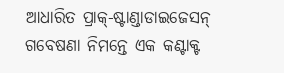ଆଧାରିତ ପ୍ରାକ୍-ଷ୍ଟାଣ୍ଡାଡାଇଜେସନ୍ ଗବେଷଣା ନିମନ୍ତେ ଏକ କଣ୍ଟାକ୍ଟ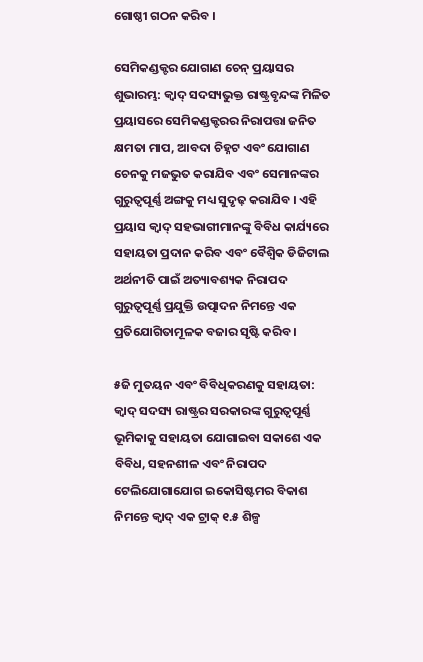ଗୋଷ୍ଠୀ ଗଠନ କରିବ ।

ସେମିକଣ୍ଡକ୍ଟର ଯୋଗାଣ ଚେନ୍ ପ୍ରୟାସର ଶୁଭାରମ୍ଭ: କ୍ୱାଦ୍ ସଦସ୍ୟଭୁକ୍ତ ରାଷ୍ଟ୍ରବୃନ୍ଦଙ୍କ ମିଳିତ ପ୍ରୟାସରେ ସେମିକଣ୍ଡକ୍ଟରର ନିରାପତ୍ତା ଜନିତ କ୍ଷମତା ମାପ, ଆବଦା ଚିହ୍ନଟ ଏବଂ ଯୋଗାଣ ଚେନକୁ ମଜଭୁତ କରାଯିବ ଏବଂ ସେମାନଙ୍କର ଗୁରୁତ୍ୱପୂର୍ଣ୍ଣ ଅଙ୍ଗକୁ ମଧ୍ୟ ସୁଦୃଢ଼ କରାଯିବ । ଏହି ପ୍ରୟାସ କ୍ୱାଦ୍ ସହଭାଗୀମାନଙ୍କୁ ବିବିଧ କାର୍ଯ୍ୟରେ ସହାୟତା ପ୍ରଦାନ କରିବ ଏବଂ ବୈଶ୍ୱିକ ଡିଜିଟାଲ ଅର୍ଥନୀତି ପାଇଁ ଅତ୍ୟାବଶ୍ୟକ ନିରାପଦ ଗୁରୁତ୍ୱପୂର୍ଣ୍ଣ ପ୍ରଯୁକ୍ତି ଉତ୍ପାଦନ ନିମନ୍ତେ ଏକ ପ୍ରତିଯୋଗିତାମୂଳକ ବଜାର ସୃଷ୍ଟି କରିବ ।

୫ଜି ମୁତୟନ ଏବଂ ବିବିଧିକରଣକୁ ସହାୟତା: କ୍ୱାଦ୍ ସଦସ୍ୟ ରାଷ୍ଟ୍ରର ସରକାରଙ୍କ ଗୁରୁତ୍ୱପୂର୍ଣ୍ଣ ଭୂମିକାକୁ ସହାୟତା ଯୋଗାଇବା ସକାଶେ ଏକ ବିବିଧ, ସହନଶୀଳ ଏବଂ ନିରାପଦ ଟେଲିଯୋଗାଯୋଗ ଇକୋସିଷ୍ଟମର ବିକାଶ ନିମନ୍ତେ କ୍ୱାଦ୍ ଏକ ଟ୍ରାକ୍ ୧.୫ ଶିଳ୍ପ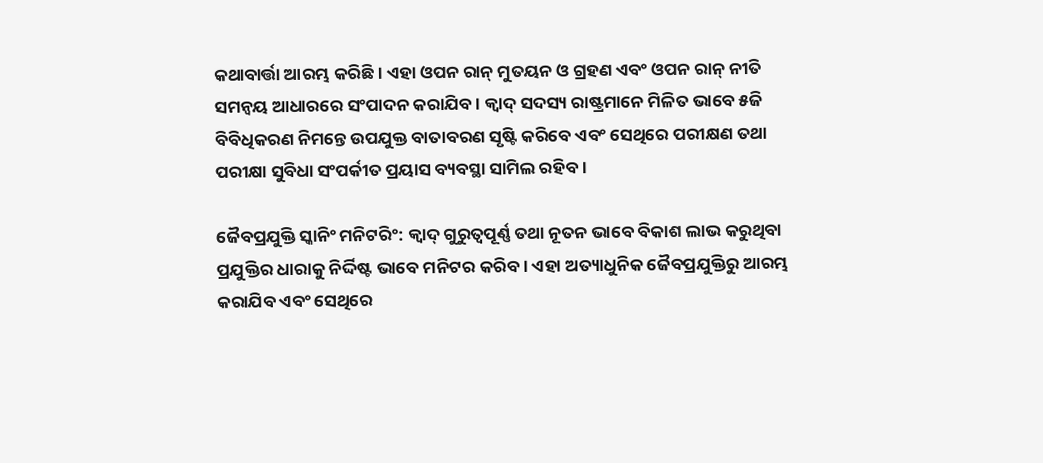କଥାବାର୍ତ୍ତା ଆରମ୍ଭ କରିଛି । ଏହା ଓପନ ରାନ୍ ମୁତୟନ ଓ ଗ୍ରହଣ ଏବଂ ଓପନ ରାନ୍ ନୀତି ସମନ୍ୱୟ ଆଧାରରେ ସଂପାଦନ କରାଯିବ । କ୍ୱାଦ୍ ସଦସ୍ୟ ରାଷ୍ଟ୍ରମାନେ ମିଳିତ ଭାବେ ୫ଜି ବିବିଧିକରଣ ନିମନ୍ତେ ଉପଯୁକ୍ତ ବାତାବରଣ ସୃଷ୍ଟି କରିବେ ଏବଂ ସେଥିରେ ପରୀକ୍ଷଣ ତଥା ପରୀକ୍ଷା ସୁବିଧା ସଂପର୍କୀତ ପ୍ରୟାସ ବ୍ୟବସ୍ଥା ସାମିଲ ରହିବ ।

ଜୈବପ୍ରଯୁକ୍ତି ସ୍କାନିଂ ମନିଟରିଂ: କ୍ୱାଦ୍ ଗୁରୁତ୍ୱପୂର୍ଣ୍ଣ ତଥା ନୂତନ ଭାବେ ବିକାଶ ଲାଭ କରୁଥିବା ପ୍ରଯୁକ୍ତିର ଧାରାକୁ ନିର୍ଦ୍ଦିଷ୍ଟ ଭାବେ ମନିଟର କରିବ । ଏହା ଅତ୍ୟାଧୁନିକ ଜୈବପ୍ରଯୁକ୍ତିରୁ ଆରମ୍ଭ କରାଯିବ ଏବଂ ସେଥିରେ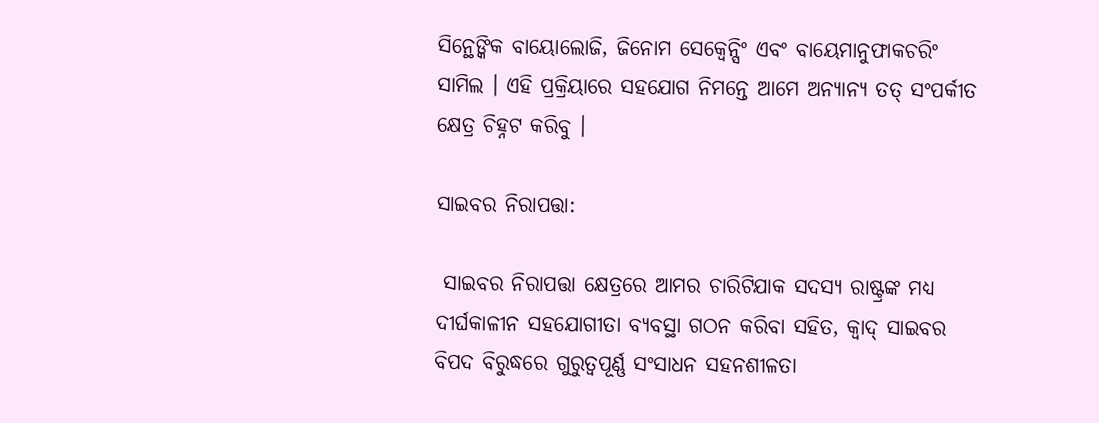ସିନ୍ଥେଙ୍କିକ ବାୟୋଲୋଜି, ଜିନୋମ ସେକ୍ୱେନ୍ସିଂ ଏବଂ ବାୟେମାନୁଫାକଚରିଂ ସାମିଲ । ଏହି ପ୍ରକ୍ରିୟାରେ ସହଯୋଗ ନିମନ୍ତେ ଆମେ ଅନ୍ୟାନ୍ୟ ତତ୍ ସଂପର୍କୀତ କ୍ଷେତ୍ର ଚିହ୍ନଟ କରିବୁ ।

ସାଇବର ନିରାପତ୍ତା:

 ସାଇବର ନିରାପତ୍ତା କ୍ଷେତ୍ରରେ ଆମର ଚାରିଟିଯାକ ସଦସ୍ୟ ରାଷ୍ଟ୍ରଙ୍କ ମଧ୍ୟ ଦୀର୍ଘକାଳୀନ ସହଯୋଗୀତା ବ୍ୟବସ୍ଥା ଗଠନ କରିବା ସହିତ, କ୍ୱାଦ୍ ସାଇବର ବିପଦ ବିରୁଦ୍ଧରେ ଗୁରୁତ୍ୱପୂର୍ଣ୍ଣ ସଂସାଧନ ସହନଶୀଳତା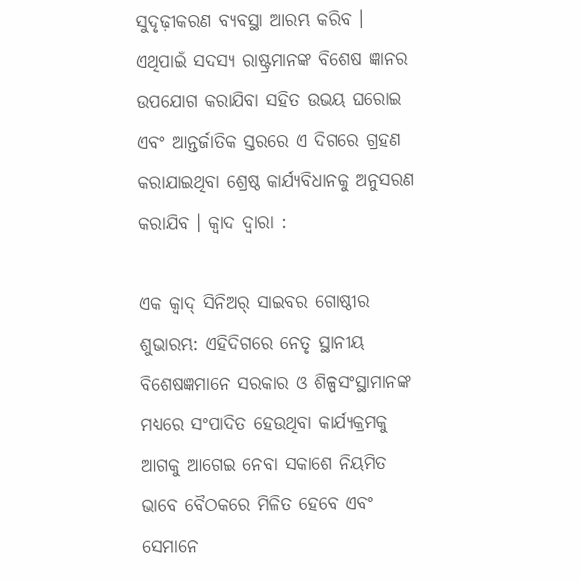ସୁଦୃଢ଼ୀକରଣ ବ୍ୟବସ୍ଥା ଆରମ୍ଭ କରିବ । ଏଥିପାଇଁ ସଦସ୍ୟ ରାଷ୍ଟ୍ରମାନଙ୍କ ବିଶେଷ ଜ୍ଞାନର ଉପଯୋଗ କରାଯିବା ସହିତ ଉଭୟ ଘରୋଇ ଏବଂ ଆନ୍ତର୍ଜାତିକ ସ୍ତରରେ ଏ ଦିଗରେ ଗ୍ରହଣ କରାଯାଇଥିବା ଶ୍ରେଷ୍ଠ କାର୍ଯ୍ୟବିଧାନକୁ ଅନୁସରଣ କରାଯିବ । କ୍ୱାଦ ଦ୍ୱାରା :

ଏକ କ୍ୱାଦ୍ ସିନିଅର୍ ସାଇବର ଗୋଷ୍ଠୀର ଶୁଭାରମ୍ଭ: ଏହିଦିଗରେ ନେତୃ ସ୍ଥାନୀୟ ବିଶେଷଜ୍ଞମାନେ ସରକାର ଓ ଶିଳ୍ପସଂସ୍ଥାମାନଙ୍କ ମଧ୍ୟରେ ସଂପାଦିତ ହେଉଥିବା କାର୍ଯ୍ୟକ୍ରମକୁ ଆଗକୁ ଆଗେଇ ନେବା ସକାଶେ ନିୟମିତ ଭାବେ ବୈଠକରେ ମିଳିତ ହେବେ ଏବଂ ସେମାନେ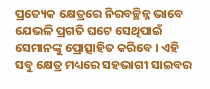ପ୍ରତ୍ୟେକ କ୍ଷେତ୍ରରେ ନିରବଚ୍ଛିନ୍ନ ଭାବେ ଯେଭଳି ପ୍ରଗତି ଘଟେ ସେଥିପାଇଁ ସେମାନଙ୍କୁ ପ୍ରୋତ୍ସାହିତ କରିବେ । ଏହି ସବୁ କ୍ଷେତ୍ର ମଧ୍ୟରେ ସହଭାଗୀ ସାଇବର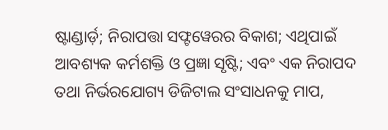ଷ୍ଟାଣ୍ଡାର୍ଡ଼; ନିରାପତ୍ତା ସଫ୍ଟୱେରର ବିକାଶ; ଏଥିପାଇଁ ଆବଶ୍ୟକ କର୍ମଶକ୍ତି ଓ ପ୍ରଜ୍ଞା ସୃଷ୍ଟି; ଏବଂ ଏକ ନିରାପଦ ତଥା ନିର୍ଭରଯୋଗ୍ୟ ଡିଜିଟାଲ ସଂସାଧନକୁ ମାପ,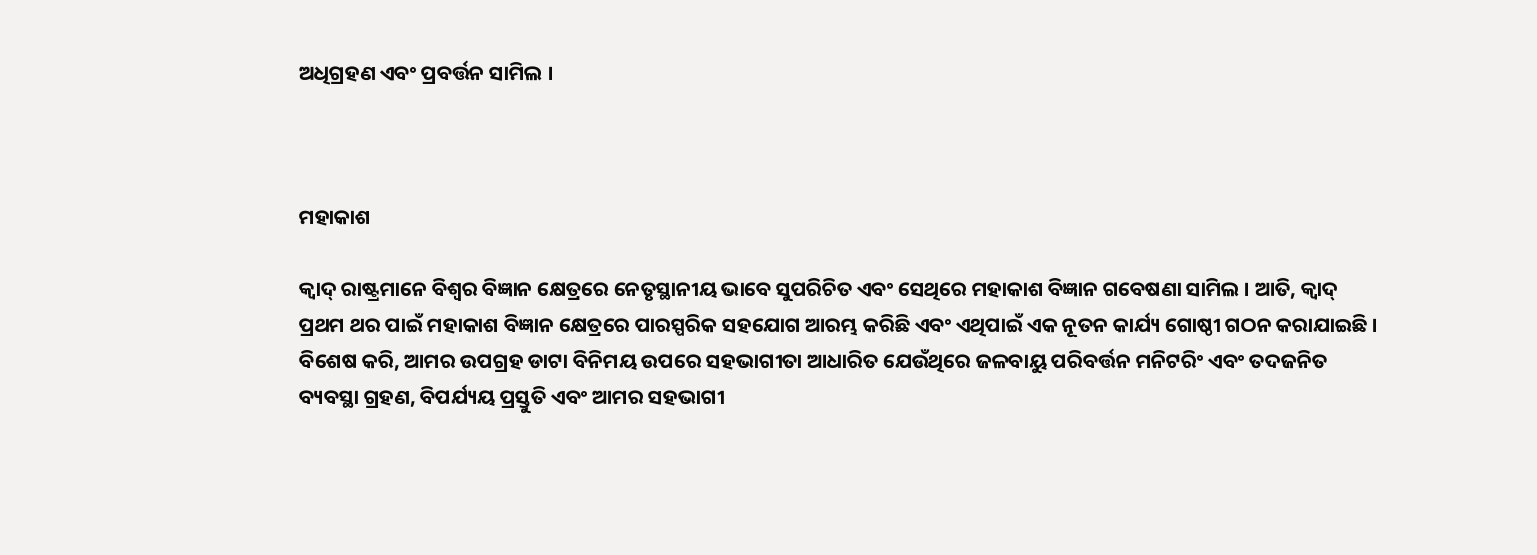ଅଧିଗ୍ରହଣ ଏବଂ ପ୍ରବର୍ତ୍ତନ ସାମିଲ ।



ମହାକାଶ

କ୍ୱାଦ୍ ରାଷ୍ଟ୍ରମାନେ ବିଶ୍ୱର ବିଜ୍ଞାନ କ୍ଷେତ୍ରରେ ନେତୃସ୍ଥାନୀୟ ଭାବେ ସୁପରିଚିତ ଏବଂ ସେଥିରେ ମହାକାଶ ବିଜ୍ଞାନ ଗବେଷଣା ସାମିଲ । ଆତି, କ୍ୱାଦ୍ ପ୍ରଥମ ଥର ପାଇଁ ମହାକାଶ ବିଜ୍ଞାନ କ୍ଷେତ୍ରରେ ପାରସ୍ପରିକ ସହଯୋଗ ଆରମ୍ଭ କରିଛି ଏବଂ ଏଥିପାଇଁ ଏକ ନୂତନ କାର୍ଯ୍ୟ ଗୋଷ୍ଠୀ ଗଠନ କରାଯାଇଛି । ବିଶେଷ କରି, ଆମର ଉପଗ୍ରହ ଡାଟା ବିନିମୟ ଉପରେ ସହଭାଗୀତା ଆଧାରିତ ଯେଉଁଥିରେ ଜଳବାୟୁ ପରିବର୍ତ୍ତନ ମନିଟରିଂ ଏବଂ ତଦଜନିତ ବ୍ୟବସ୍ଥା ଗ୍ରହଣ, ବିପର୍ଯ୍ୟୟ ପ୍ରସ୍ତୁତି ଏବଂ ଆମର ସହଭାଗୀ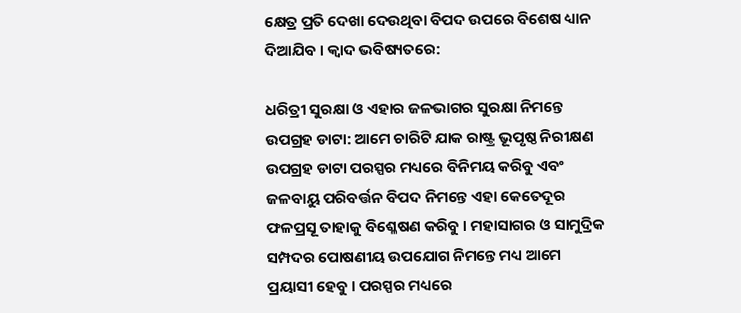କ୍ଷେତ୍ର ପ୍ରତି ଦେଖା ଦେଉଥିବା ବିପଦ ଉପରେ ବିଶେଷ ଧ୍ୟାନ ଦିଆଯିବ । କ୍ୱାଦ ଭବିଷ୍ୟତରେ:

ଧରିତ୍ରୀ ସୁରକ୍ଷା ଓ ଏହାର ଜଳଭାଗର ସୁରକ୍ଷା ନିମନ୍ତେ ଉପଗ୍ରହ ଡାଟା: ଆମେ ଚାରିଟି ଯାକ ରାଷ୍ଟ୍ର ଭୂପୃଷ୍ଠ ନିରୀକ୍ଷଣ ଉପଗ୍ରହ ଡାଟା ପରସ୍ପର ମଧ୍ୟରେ ବିନିମୟ କରିବୁ ଏବଂ ଜଳବାୟୁ ପରିବର୍ତ୍ତନ ବିପଦ ନିମନ୍ତେ ଏହା କେତେଦୂର ଫଳପ୍ରସୂ ତାହାକୁ ବିଶ୍ଳେଷଣ କରିବୁ । ମହାସାଗର ଓ ସାମୁଦ୍ରିକ ସମ୍ପଦର ପୋଷଣୀୟ ଉପଯୋଗ ନିମନ୍ତେ ମଧ୍ୟ ଆମେ ପ୍ରୟାସୀ ହେବୁ । ପରସ୍ପର ମଧ୍ୟରେ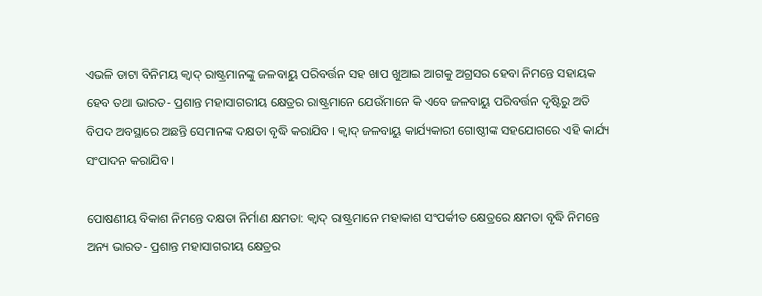ଏଭଳି ଡାଟା ବିନିମୟ କ୍ୱାଦ୍ ରାଷ୍ଟ୍ରମାନଙ୍କୁ ଜଳବାୟୁ ପରିବର୍ତ୍ତନ ସହ ଖାପ ଖୁଆଇ ଆଗକୁ ଅଗ୍ରସର ହେବା ନିମନ୍ତେ ସହାୟକ ହେବ ତଥା ଭାରତ- ପ୍ରଶାନ୍ତ ମହାସାଗରୀୟ କ୍ଷେତ୍ରର ରାଷ୍ଟ୍ରମାନେ ଯେଉଁମାନେ କି ଏବେ ଜଳବାୟୁ ପରିବର୍ତ୍ତନ ଦୃଷ୍ଟିରୁ ଅତି ବିପଦ ଅବସ୍ଥାରେ ଅଛନ୍ତି ସେମାନଙ୍କ ଦକ୍ଷତା ବୃଦ୍ଧି କରାଯିବ । କ୍ୱାଦ୍ ଜଳବାୟୁ କାର୍ଯ୍ୟକାରୀ ଗୋଷ୍ଠୀଙ୍କ ସହଯୋଗରେ ଏହି କାର୍ଯ୍ୟ ସଂପାଦନ କରାଯିବ ।

ପୋଷଣୀୟ ବିକାଶ ନିମନ୍ତେ ଦକ୍ଷତା ନିର୍ମାଣ କ୍ଷମତା: କ୍ୱାଦ୍ ରାଷ୍ଟ୍ରମାନେ ମହାକାଶ ସଂପର୍କୀତ କ୍ଷେତ୍ରରେ କ୍ଷମତା ବୃଦ୍ଧି ନିମନ୍ତେ ଅନ୍ୟ ଭାରତ- ପ୍ରଶାନ୍ତ ମହାସାଗରୀୟ କ୍ଷେତ୍ରର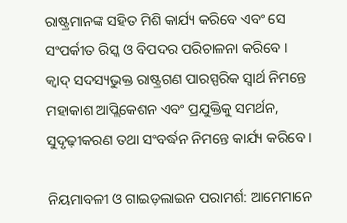ରାଷ୍ଟ୍ରମାନଙ୍କ ସହିତ ମିଶି କାର୍ଯ୍ୟ କରିବେ ଏବଂ ସେ ସଂପର୍କୀତ ରିସ୍କ ଓ ବିପଦର ପରିଚାଳନା କରିବେ । କ୍ୱାଦ୍ ସଦସ୍ୟଭୁକ୍ତ ରାଷ୍ଟ୍ରଗଣ ପାରସ୍ପରିକ ସ୍ୱାର୍ଥ ନିମନ୍ତେ ମହାକାଶ ଆପ୍ଲିକେଶନ ଏବଂ ପ୍ରଯୁକ୍ତିକୁ ସମର୍ଥନ, ସୁଦୃଢ଼ୀକରଣ ତଥା ସଂବର୍ଦ୍ଧନ ନିମନ୍ତେ କାର୍ଯ୍ୟ କରିବେ ।

ନିୟମାବଳୀ ଓ ଗାଇଡ଼ଲାଇନ ପରାମର୍ଶ: ଆମେମାନେ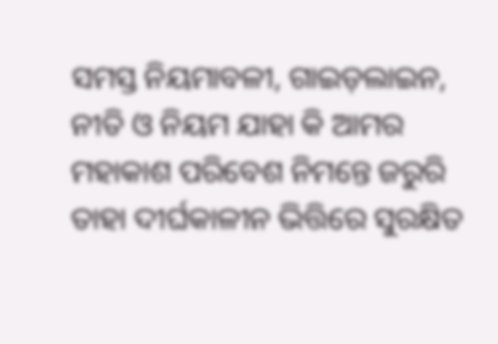ସମସ୍ତ ନିୟମାବଳୀ, ଗାଇଡ଼ଲାଇନ, ନୀତି ଓ ନିୟମ ଯାହା କି ଆମର ମହାକାଶ ପରିବେଶ ନିମନ୍ତେ ଜରୁରି ତାହା ଦୀର୍ଘକାଳୀନ ଭିତ୍ତିରେ ସୁରକ୍ଷିତ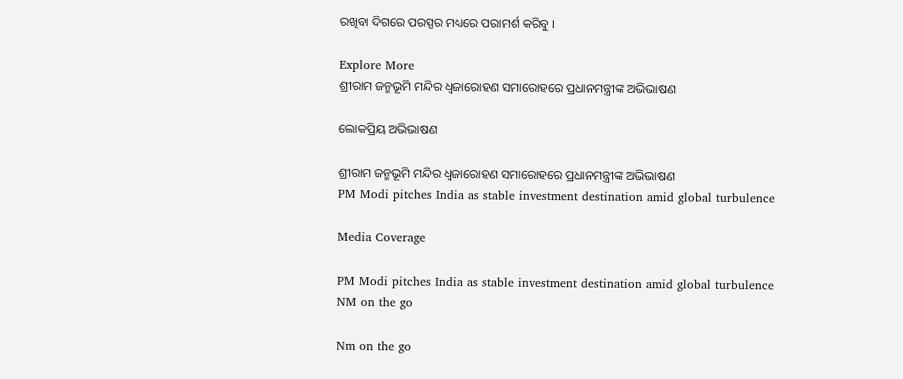ରଖିବା ଦିଗରେ ପରସ୍ପର ମଧ୍ୟରେ ପରାମର୍ଶ କରିବୁ ।

Explore More
ଶ୍ରୀରାମ ଜନ୍ମଭୂମି ମନ୍ଦିର ଧ୍ଵଜାରୋହଣ ସମାରୋହରେ ପ୍ରଧାନମନ୍ତ୍ରୀଙ୍କ ଅଭିଭାଷଣ

ଲୋକପ୍ରିୟ ଅଭିଭାଷଣ

ଶ୍ରୀରାମ ଜନ୍ମଭୂମି ମନ୍ଦିର ଧ୍ଵଜାରୋହଣ ସମାରୋହରେ ପ୍ରଧାନମନ୍ତ୍ରୀଙ୍କ ଅଭିଭାଷଣ
PM Modi pitches India as stable investment destination amid global turbulence

Media Coverage

PM Modi pitches India as stable investment destination amid global turbulence
NM on the go

Nm on the go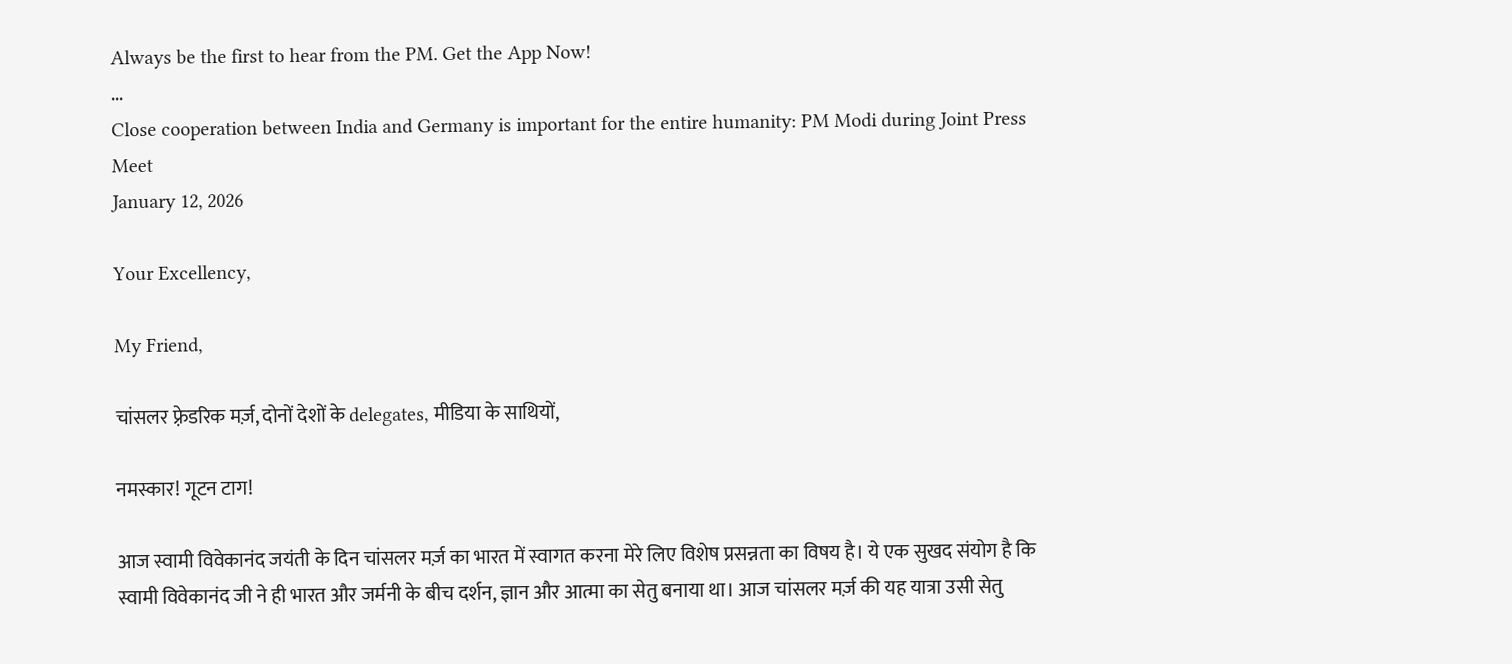Always be the first to hear from the PM. Get the App Now!
...
Close cooperation between India and Germany is important for the entire humanity: PM Modi during Joint Press Meet
January 12, 2026

Your Excellency,

My Friend,

चांसलर फ़्रेडरिक मर्ज़, दोनों देशों के delegates, मीडिया के साथियों,

नमस्कार! गूटन टाग!

आज स्वामी विवेकानंद जयंती के दिन चांसलर मर्ज़ का भारत में स्वागत करना मेरे लिए विशेष प्रसन्नता का विषय है। ये एक सुखद संयोग है कि स्वामी विवेकानंद जी ने ही भारत और जर्मनी के बीच दर्शन, ज्ञान और आत्मा का सेतु बनाया था। आज चांसलर मर्ज़ की यह यात्रा उसी सेतु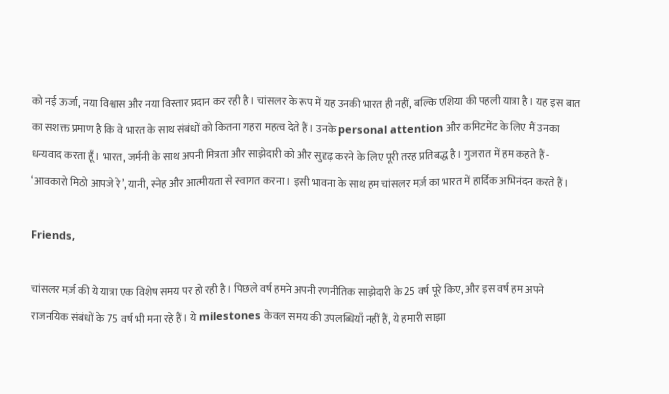को नई ऊर्जा, नया विश्वास और नया विस्तार प्रदान कर रही है। चांसलर के रूप में यह उनकी भारत ही नहीं, बल्कि एशिया की पहली यात्रा है। यह इस बात का सशक्त प्रमाण है कि वे भारत के साथ संबंधों को कितना गहरा महत्व देते हैं। उनके personal attention और कमिटमेंट के लिए मैं उनका धन्यवाद करता हूँ। भारत, जर्मनी के साथ अपनी मित्रता और साझेदारी को और सुदृढ़ करने के लिए पूरी तरह प्रतिबद्ध है। गुजरात में हम कहते हैं - ‘आवकारो मिठो आपजे रे’, यानी, स्नेह और आत्मीयता से स्वागत करना। इसी भावना के साथ हम चांसलर मर्ज़ का भारत में हार्दिक अभिनंदन करते हैं।

Friends,

चांसलर मर्ज़ की ये यात्रा एक विशेष समय पर हो रही है। पिछले वर्ष हमने अपनी रणनीतिक साझेदारी के 25 वर्ष पूरे किए, और इस वर्ष हम अपने राजनयिक संबंधों के 75 वर्ष भी मना रहे हैं। ये milestones केवल समय की उपलब्धियाँ नहीं हैं, ये हमारी साझा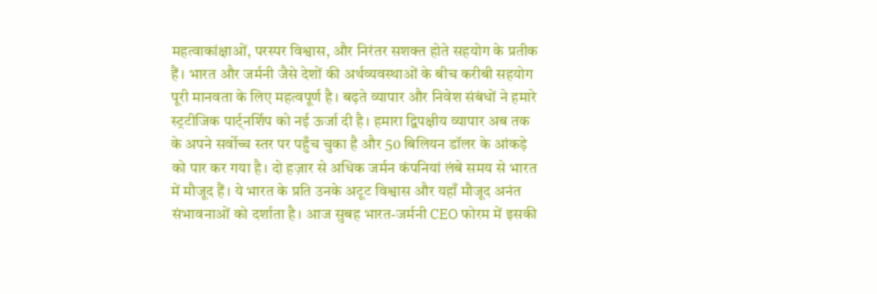महत्वाकांक्षाओं, परस्पर विश्वास, और निरंतर सशक्त होते सहयोग के प्रतीक हैं। भारत और जर्मनी जैसे देशों की अर्थव्यवस्थाओं के बीच करीबी सहयोग पूरी मानवता के लिए महत्वपूर्ण है। बढ़ते व्यापार और निवेश संबंधों ने हमारे स्ट्रटीजिक पार्ट्नर्शिप को नई ऊर्जा दी है। हमारा द्विपक्षीय व्यापार अब तक के अपने सर्वोच्च स्तर पर पहुँच चुका है और 50 बिलियन डॉलर के आंकड़े को पार कर गया है। दो हज़ार से अधिक जर्मन कंपनियां लंबे समय से भारत में मौजूद हैं। ये भारत के प्रति उनके अटूट विश्वास और यहाँ मौजूद अनंत संभावनाओं को दर्शाता है। आज सुबह भारत-जर्मनी CEO फोरम में इसकी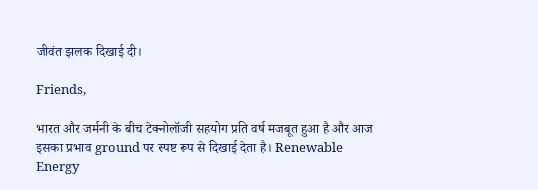जीवंत झलक दिखाई दी।

Friends,

भारत और जर्मनी के बीच टेक्नोलॉजी सहयोग प्रति वर्ष मजबूत हुआ है और आज इसका प्रभाव ground पर स्पष्ट रूप से दिखाई देता है। Renewable Energy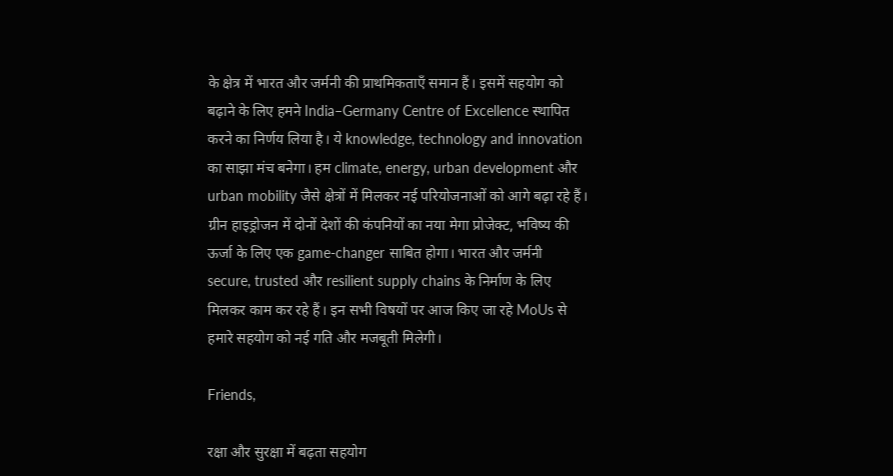के क्षेत्र में भारत और जर्मनी की प्राथमिकताएँ समान हैं। इसमें सहयोग को बढ़ाने के लिए हमने India–Germany Centre of Excellence स्थापित करने का निर्णय लिया है। ये knowledge, technology and innovation का साझा मंच बनेगा। हम climate, energy, urban development और urban mobility जैसे क्षेत्रों में मिलकर नई परियोजनाओं को आगे बढ़ा रहे हैं। ग्रीन हाइड्रोजन में दोनों देशों की कंपनियों का नया मेगा प्रोजेक्ट, भविष्य की ऊर्जा के लिए एक game-changer साबित होगा। भारत और जर्मनी secure, trusted और resilient supply chains के निर्माण के लिए मिलकर काम कर रहे हैं। इन सभी विषयों पर आज किए जा रहे MoUs से हमारे सहयोग को नई गति और मजबूती मिलेगी।

Friends,

रक्षा और सुरक्षा में बढ़ता सहयोग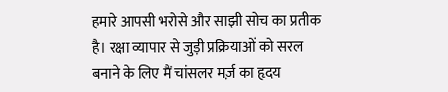हमारे आपसी भरोसे और साझी सोच का प्रतीक है। रक्षा व्यापार से जुड़ी प्रक्रियाओं को सरल बनाने के लिए मैं चांसलर मर्ज़ का हृदय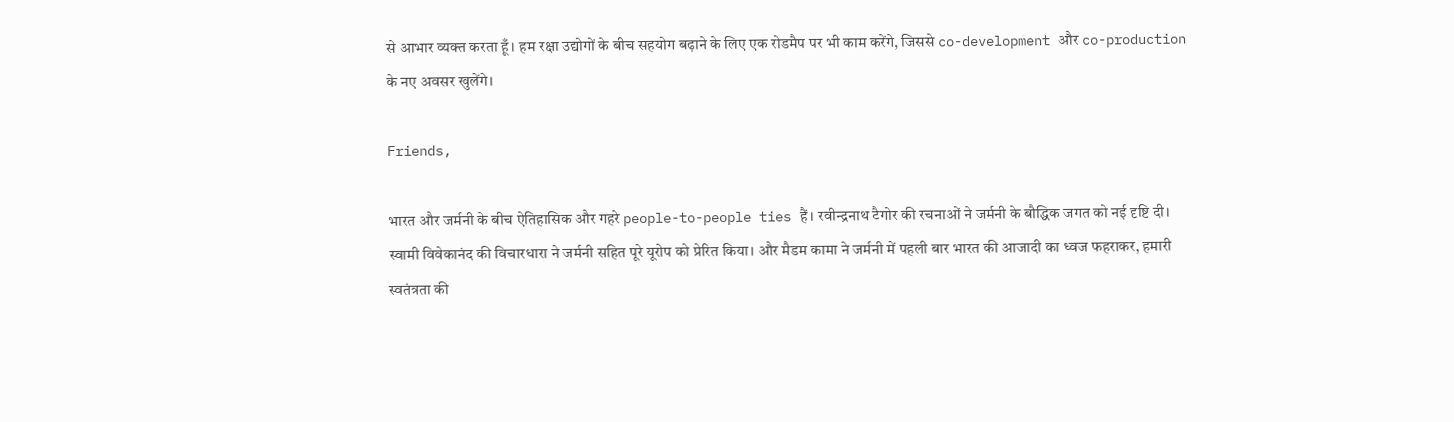से आभार व्यक्त करता हूँ। हम रक्षा उद्योगों के बीच सहयोग बढ़ाने के लिए एक रोडमैप पर भी काम करेंगे, जिससे co-development और co-production के नए अवसर खुलेंगे।

Friends,

भारत और जर्मनी के बीच ऐतिहासिक और गहरे people-to-people ties हैं। रवीन्द्रनाथ टैगोर की रचनाओं ने जर्मनी के बौद्धिक जगत को नई दृष्टि दी। स्वामी विवेकानंद की विचारधारा ने जर्मनी सहित पूरे यूरोप को प्रेरित किया। और मैडम कामा ने जर्मनी में पहली बार भारत की आजादी का ध्वज फहराकर, हमारी स्वतंत्रता की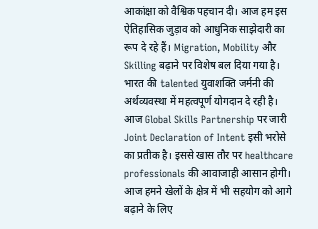आकांक्षा को वैश्विक पहचान दी। आज हम इस ऐतिहासिक जुड़ाव को आधुनिक साझेदारी का रूप दे रहे हैं। Migration, Mobility और Skilling बढ़ाने पर विशेष बल दिया गया है। भारत की talented युवाशक्ति जर्मनी की अर्थव्यवस्था में महत्वपूर्ण योगदान दे रही है। आज Global Skills Partnership पर जारी Joint Declaration of Intent इसी भरोसे का प्रतीक है। इससे खास तौर पर healthcare professionals की आवाजाही आसान होगी। आज हमने खेलों के क्षेत्र में भी सहयोग को आगे बढ़ाने के लिए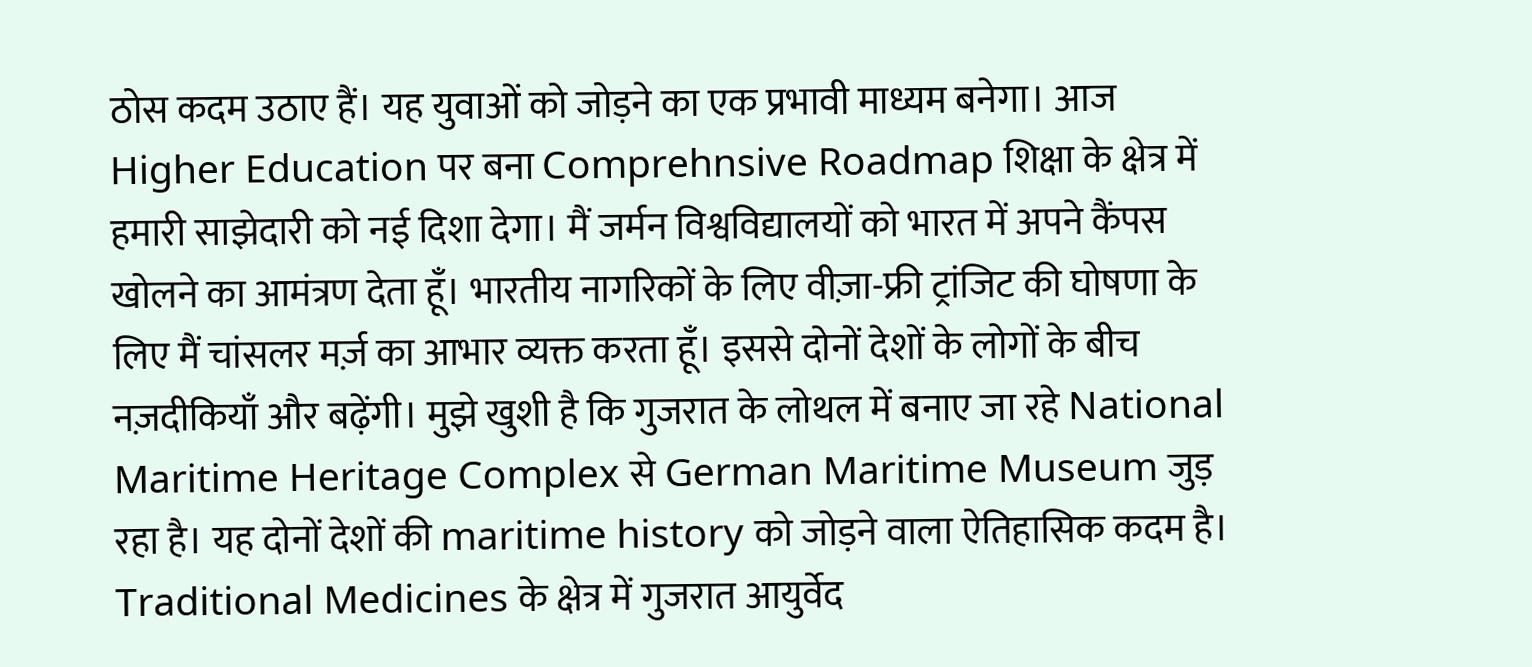ठोस कदम उठाए हैं। यह युवाओं को जोड़ने का एक प्रभावी माध्यम बनेगा। आज Higher Education पर बना Comprehnsive Roadmap शिक्षा के क्षेत्र में हमारी साझेदारी को नई दिशा देगा। मैं जर्मन विश्वविद्यालयों को भारत में अपने कैंपस खोलने का आमंत्रण देता हूँ। भारतीय नागरिकों के लिए वीज़ा-फ्री ट्रांजिट की घोषणा के लिए मैं चांसलर मर्ज़ का आभार व्यक्त करता हूँ। इससे दोनों देशों के लोगों के बीच नज़दीकियाँ और बढ़ेंगी। मुझे खुशी है कि गुजरात के लोथल में बनाए जा रहे National Maritime Heritage Complex से German Maritime Museum जुड़ रहा है। यह दोनों देशों की maritime history को जोड़ने वाला ऐतिहासिक कदम है। Traditional Medicines के क्षेत्र में गुजरात आयुर्वेद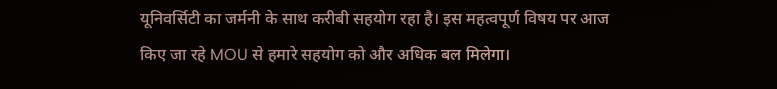यूनिवर्सिटी का जर्मनी के साथ करीबी सहयोग रहा है। इस महत्वपूर्ण विषय पर आज किए जा रहे MOU से हमारे सहयोग को और अधिक बल मिलेगा।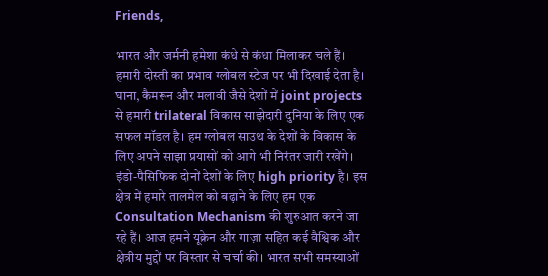Friends,

भारत और जर्मनी हमेशा कंधे से कंधा मिलाकर चले हैं। हमारी दोस्ती का प्रभाव ग्लोबल स्टेज पर भी दिखाई देता है। घाना, कैमरून और मलावी जैसे देशों में joint projects से हमारी trilateral विकास साझेदारी दुनिया के लिए एक सफल मॉडल है। हम ग्लोबल साउथ के देशों के विकास के लिए अपने साझा प्रयासों को आगे भी निरंतर जारी रखेंगे। इंडो-पैसिफिक दोनों देशों के लिए high priority है। इस क्षेत्र में हमारे तालमेल को बढ़ाने के लिए हम एक Consultation Mechanism की शुरुआत करने जा रहे हैं। आज हमने यूक्रेन और गाज़ा सहित कई वैश्विक और क्षेत्रीय मुद्दों पर विस्तार से चर्चा की। भारत सभी समस्याओं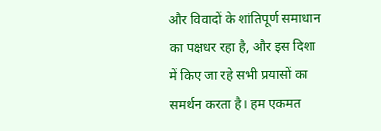और विवादों के शांतिपूर्ण समाधान का पक्षधर रहा है, और इस दिशा में किए जा रहे सभी प्रयासों का समर्थन करता है। हम एकमत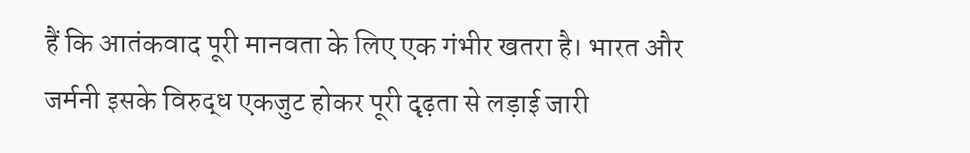हैं कि आतंकवाद पूरी मानवता के लिए एक गंभीर खतरा है। भारत और जर्मनी इसके विरुद्ध एकजुट होकर पूरी दृढ़ता से लड़ाई जारी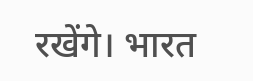रखेंगे। भारत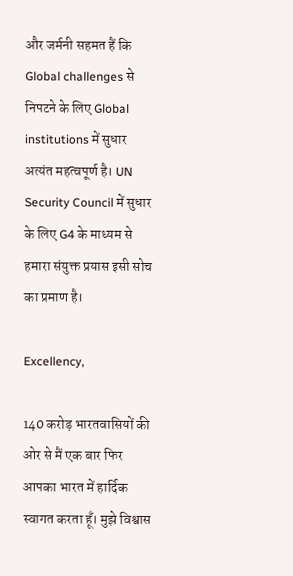और जर्मनी सहमत हैं कि Global challenges से निपटने के लिए Global institutions में सुधार अत्यंत महत्वपूर्ण है। UN Security Council में सुधार के लिए G4 के माध्यम से हमारा संयुक्त प्रयास इसी सोच का प्रमाण है।

Excellency,

140 करोड़ भारतवासियों की ओर से मैं एक बार फिर आपका भारत में हार्दिक स्वागत करता हूँ। मुझे विश्वास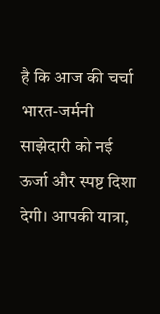है कि आज की चर्चा भारत-जर्मनी साझेदारी को नई ऊर्जा और स्पष्ट दिशा देगी। आपकी यात्रा,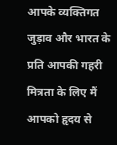आपके व्यक्तिगत जुड़ाव और भारत के प्रति आपकी गहरी मित्रता के लिए मैं आपको हृदय से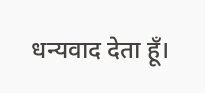धन्यवाद देता हूँ।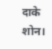दाके शोन।